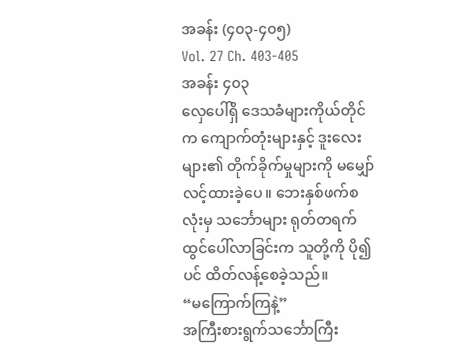အခန်း (၄၀၃-၄၀၅)
Vol. 27 Ch. 403-405
အခန်း ၄၀၃
လှေပေါ်ရှိ ဒေသခံများကိုယ်တိုင်က ကျောက်တုံးများနှင့် ဒူးလေးများ၏ တိုက်ခိုက်မှုများကို မမျှော်လင့်ထားခဲ့ပေ။ ဘေးနှစ်ဖက်စလုံးမှ သင်္ဘောများ ရုတ်တရက်ထွင်ပေါ်လာခြင်းက သူတို့ကို ပို၍ပင် ထိတ်လန့်စေခဲ့သည်။
“မကြောက်ကြနဲ့”
အကြီးစားရွက်သင်္ဘောကြီး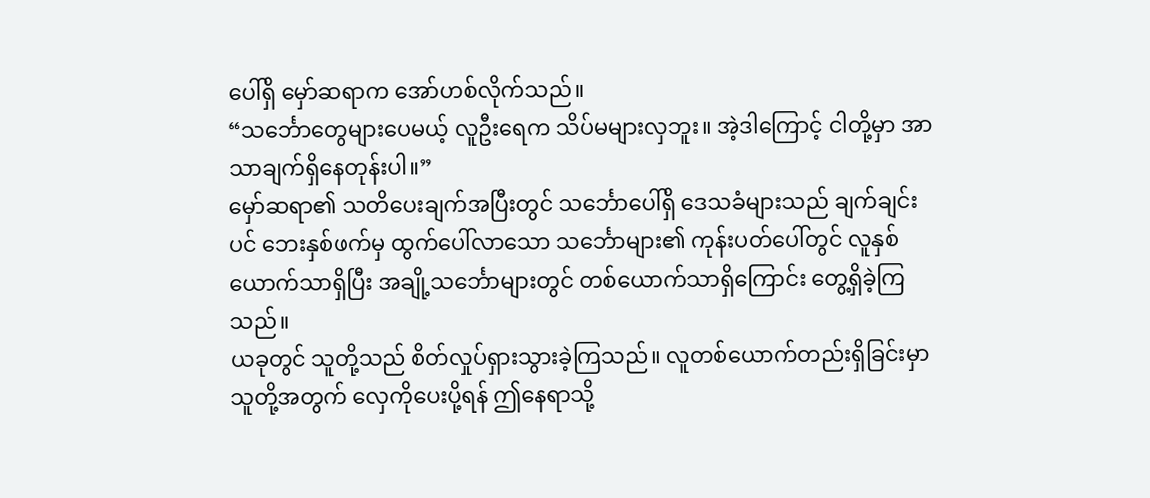ပေါ်ရှိ မှော်ဆရာက အော်ဟစ်လိုက်သည်။
“သင်္ဘောတွေများပေမယ့် လူဦးရေက သိပ်မများလှဘူး။ အဲ့ဒါကြောင့် ငါတို့မှာ အာသာချက်ရှိနေတုန်းပါ။”
မှော်ဆရာ၏ သတိပေးချက်အပြီးတွင် သင်္ဘောပေါ်ရှိ ဒေသခံများသည် ချက်ချင်းပင် ဘေးနှစ်ဖက်မှ ထွက်ပေါ်လာသော သင်္ဘောများ၏ ကုန်းပတ်ပေါ်တွင် လူနှစ်ယောက်သာရှိပြီး အချို့သင်္ဘောများတွင် တစ်ယောက်သာရှိကြောင်း တွေ့ရှိခဲ့ကြသည်။
ယခုတွင် သူတို့သည် စိတ်လှုပ်ရှားသွားခဲ့ကြသည်။ လူတစ်ယောက်တည်းရှိခြင်းမှာ သူတို့အတွက် လှေကိုပေးပို့ရန် ဤနေရာသို့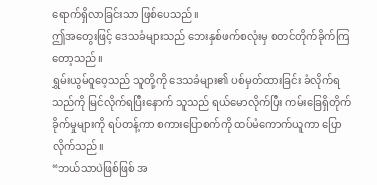ရောက်ရှိလာခြင်းသာ ဖြစ်ပေသည်။
ဤအတွေးဖြင့် ဒေသခံများသည် ဘေးနှစ်ဖက်စလုံးမှ စတင်တိုက်ခိုက်ကြတော့သည်။
ရွှမ်းယွမ်ဝူဝေ့သည် သူတို့ကို ဒေသခံများ၏ ပစ်မှတ်ထားခြင်း ခံလိုက်ရသည်ကို မြင်လိုက်ရပြီးနောက် သူသည် ရယ်မောလိုက်ပြီး ကမ်းခြေရှိတိုက်ခိုက်မှုများကို ရပ်တန့်ကာ စကားပြောစက်ကို ထပ်မံကောက်ယူကာ ပြောလိုက်သည်။
“ဘယ်သာပဲဖြစ်ဖြစ် အ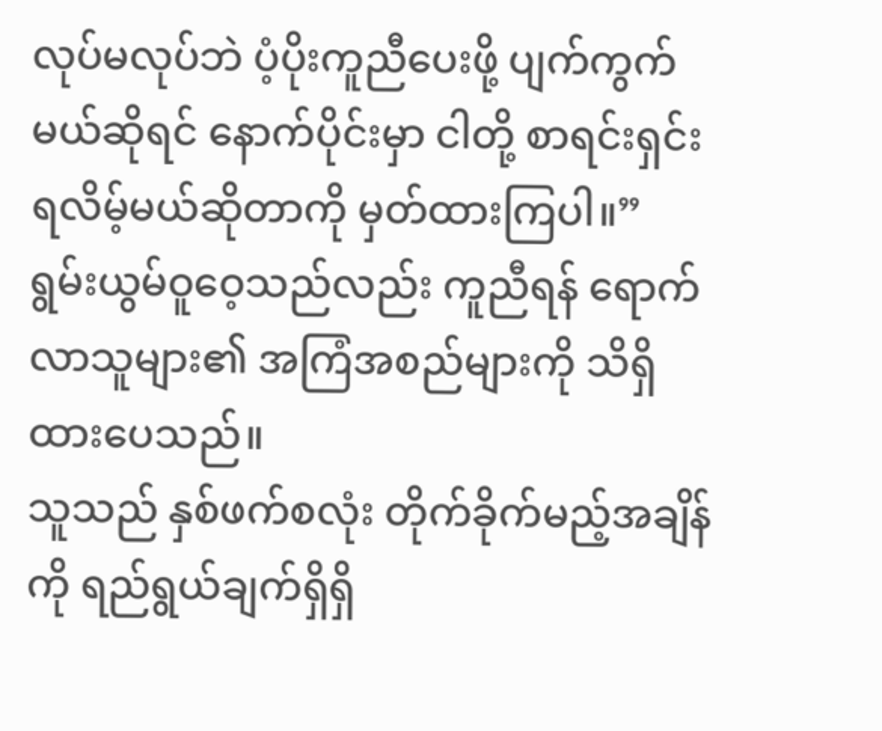လုပ်မလုပ်ဘဲ ပံ့ပိုးကူညီပေးဖို့ ပျက်ကွက်မယ်ဆိုရင် နောက်ပိုင်းမှာ ငါတို့ စာရင်းရှင်းရလိမ့်မယ်ဆိုတာကို မှတ်ထားကြပါ။”
ရွမ်းယွမ်ဝူဝေ့သည်လည်း ကူညီရန် ရောက်လာသူများ၏ အကြံအစည်များကို သိရှိထားပေသည်။
သူသည် နှစ်ဖက်စလုံး တိုက်ခိုက်မည့်အချိန်ကို ရည်ရွယ်ချက်ရှိရှိ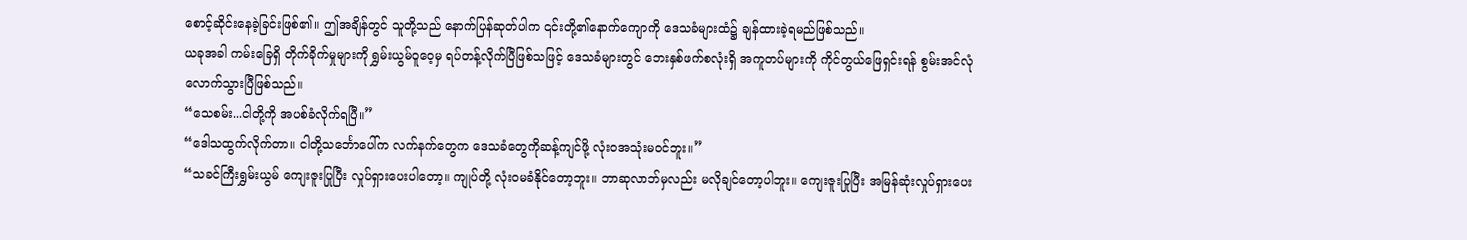စောင့်ဆိုင်းနေခဲ့ခြင်းဖြစ်၏။ ဤအချိန်တွင် သူတို့သည် နောက်ပြန်ဆုတ်ပါက ၎င်းတို့၏နောက်ကျောကို ဒေသခံများထံ၌ ချန်ထားခဲ့ရမည်ဖြစ်သည်။
ယခုအခါ ကမ်းခြေရှိ တိုက်ခိုက်မှုများကို ရွှမ်းယွမ်ဝူဝေ့မှ ရပ်တန့်လိုက်ပြီဖြစ်သဖြင့် ဒေသခံများတွင် ဘေးနှစ်ဖက်စလုံးရှိ အကူတပ်များကို ကိုင်တွယ်ဖြေရှင်းရန် စွမ်းအင်လုံလောက်သွားပြီဖြစ်သည်။
“သေစမ်း...ငါတို့ကို အပစ်ခံလိုက်ရပြီ။”
“ဒေါသထွက်လိုက်တာ။ ငါတို့သင်္ဘောပေါ်က လက်နက်တွေက ဒေသခံတွေကိုဆန့်ကျင်ဖို့ လုံးဝအသုံးမဝင်ဘူး။”
“သခင်ကြီးရွှမ်းယွမ် ကျေးဇူးပြုပြီး လှုပ်ရှားပေးပါတော့။ ကျုပ်တို့ လုံးဝမခံနိုင်တော့ဘူး။ ဘာဆုလာဘ်မှလည်း မလိုချင်တော့ပါဘူး။ ကျေးဇူးပြုပြီး အမြန်ဆုံးလှုပ်ရှားပေး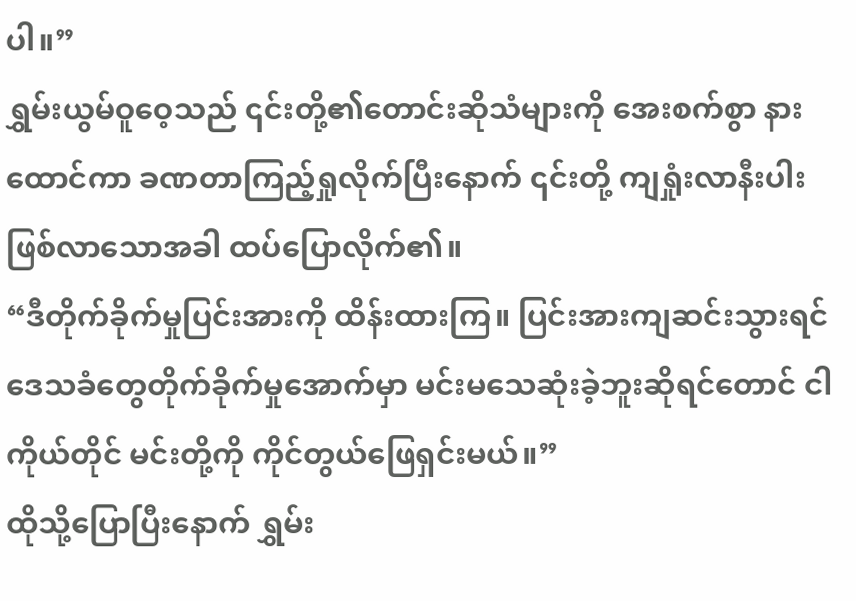ပါ။”
ရွှမ်းယွမ်ဝူဝေ့သည် ၎င်းတို့၏တောင်းဆိုသံများကို အေးစက်စွာ နားထောင်ကာ ခဏတာကြည့်ရှုလိုက်ပြီးနောက် ၎င်းတို့ ကျရှုံးလာနီးပါးဖြစ်လာသောအခါ ထပ်ပြောလိုက်၏။
“ဒီတိုက်ခိုက်မှုပြင်းအားကို ထိန်းထားကြ။ ပြင်းအားကျဆင်းသွားရင် ဒေသခံတွေတိုက်ခိုက်မှုအောက်မှာ မင်းမသေဆုံးခဲ့ဘူးဆိုရင်တောင် ငါကိုယ်တိုင် မင်းတို့ကို ကိုင်တွယ်ဖြေရှင်းမယ်။”
ထိုသို့ပြောပြီးနောက် ရွှမ်း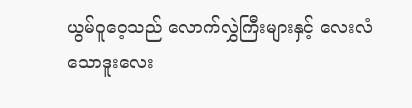ယွမ်ဝူဝေ့သည် လောက်လွှဲကြီးများနှင့် လေးလံသောဒူးလေး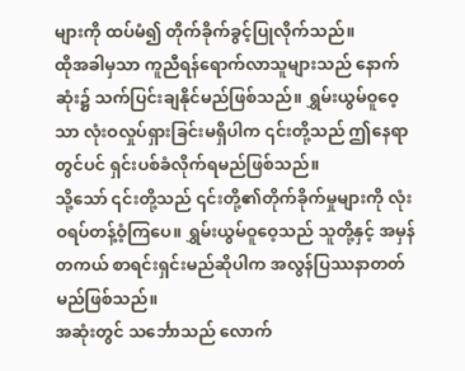များကို ထပ်မံ၍ တိုက်ခိုက်ခွင့်ပြုလိုက်သည်။
ထိုအခါမှသာ ကူညီရန်ရောက်လာသူများသည် နောက်ဆုံး၌ သက်ပြင်းချနိုင်မည်ဖြစ်သည်။ ရွှမ်းယွမ်ဝူဝေ့သာ လုံးဝလှုပ်ရှားခြင်းမရှိပါက ၎င်းတို့သည် ဤနေရာတွင်ပင် ရှင်းပစ်ခံလိုက်ရမည်ဖြစ်သည်။
သို့သော် ၎င်းတို့သည် ၎င်းတို့၏တိုက်ခိုက်မှုများကို လုံးဝရပ်တန့်ဝံ့ကြပေ။ ရွှမ်းယွမ်ဝူဝေ့သည် သူတို့နှင့် အမှန်တကယ် စာရင်းရှင်းမည်ဆိုပါက အလွန်ပြဿနာတတ်မည်ဖြစ်သည်။
အဆုံးတွင် သင်္ဘောသည် လောက်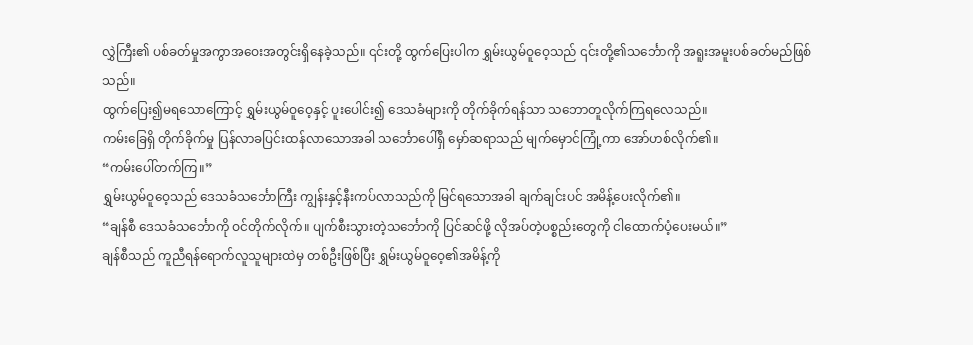လွှဲကြီး၏ ပစ်ခတ်မှုအကွာအဝေးအတွင်းရှိနေခဲ့သည်။ ၎င်းတို့ ထွက်ပြေးပါက ရွှမ်းယွမ်ဝူဝေ့သည် ၎င်းတို့၏သင်္ဘောကို အရူးအမူးပစ်ခတ်မည်ဖြစ်သည်။
ထွက်ပြေး၍မရသောကြောင့် ရွှမ်းယွမ်ဝူဝေ့နှင့် ပူးပေါင်း၍ ဒေသခံများကို တိုက်ခိုက်ရန်သာ သဘောတူလိုက်ကြရလေသည်။
ကမ်းခြေရှိ တိုက်ခိုက်မှု ပြန်လာခပြင်းထန်လာသောအခါ သင်္ဘောပေါ်ရှိ မှော်ဆရာသည် မျက်မှောင်ကြုံ့ကာ အော်ဟစ်လိုက်၏။
“ကမ်းပေါ်တက်ကြ။”
ရွှမ်းယွမ်ဝူဝေ့သည် ဒေသခံသင်္ဘောကြီး ကျွန်းနှင့်နီးကပ်လာသည်ကို မြင်ရသောအခါ ချက်ချင်းပင် အမိန့်ပေးလိုက်၏။
“ချန်စီ ဒေသခံသင်္ဘောကို ဝင်တိုက်လိုက်။ ပျက်စီးသွားတဲ့သင်္ဘောကို ပြင်ဆင်ဖို့ လိုအပ်တဲ့ပစ္စည်းတွေကို ငါထောက်ပံ့ပေးမယ်။”
ချန်စီသည် ကူညီရန်ရောက်လူသူများထဲမှ တစ်ဦးဖြစ်ပြီး ရွှမ်းယွမ်ဝူဝေ့၏အမိန့်ကို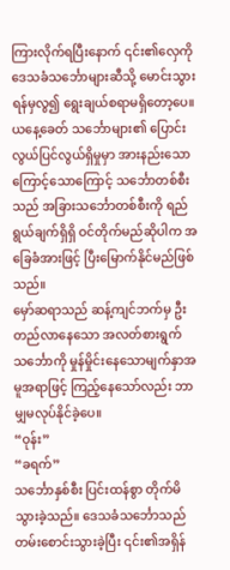ကြားလိုက်ရပြီးနောက် ၎င်း၏လှေကို ဒေသခံသင်္ဘောများဆီသို့ မောင်းသွားရန်မှလွ၍ ရွေးချယ်စရာမရှိတော့ပေ။
ယနေ့ခေတ် သင်္ဘောများ၏ ပြောင်းလွယ်ပြင်လွယ်ရှိမှုမှာ အားနည်းသောကြောင့်သောကြောင့် သင်္ဘောတစ်စီးသည် အခြားသင်္ဘောတစ်စီးကို ရည်ရွယ်ချက်ရှိရှိ ဝင်တိုက်မည်ဆိုပါက အခြေခံအားဖြင့် ပြီးမြောက်နိုင်မည်ဖြစ်သည်။
မှော်ဆရာသည် ဆန့်ကျင်ဘက်မှ ဦးတည်လာနေသော အလတ်စားရွက်သင်္ဘောကို မှုန်မှိုင်းနေသောမျက်နှာအမူအရာဖြင့် ကြည့်နေသော်လည်း ဘာမျှမလုပ်နိုင်ခဲ့ပေ။
“ဝုန်း”
“ခရက်”
သင်္ဘောနှစ်စီး ပြင်းထန်စွာ တိုက်မိသွားခဲ့သည်။ ဒေသခံသင်္ဘောသည် တမ်းစောင်းသွားခဲ့ပြီး ၎င်း၏အရှိန်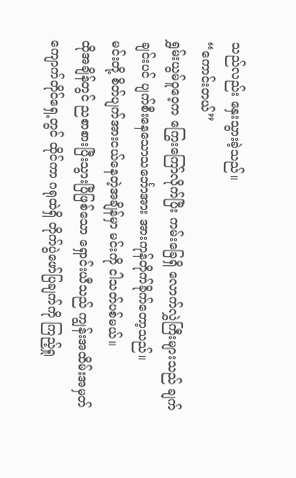သည်လည်း နှေးသွားခဲ့သည်။
“ကောင်းတယ်”
ရွှမ်းယွမ်ဝူဝေ့က ကြွေးကြော်လိုက်ပြီး ကမ်းခြေရှိ လောက်လွှဲကြီးများသည် ချက်ချင်းပင် ပျက်စီးနေသောသင်္ဘောအား အားကုန်တိုက်ခိုက်တော့သည်။
မင်းတို့ စိတ်ပျက်အားငယ်နေတဲ့အချိန်မှာ မင်းကို ငါသတ်ပစ်မယ်။
ထိုအချိန်တွင် ညစာစားပြီးသွားပြီဖြစ်သော ရှောင်းယီသည် ကျွန်းအထိမ်းအမှတ်ကျောက်တိုင်ရှေ့တွင် ထိုင်ကာ ဂရုထဲရှိ တိုက်ပွဲဖော်ပြချက်ကို ကြည့်ရှု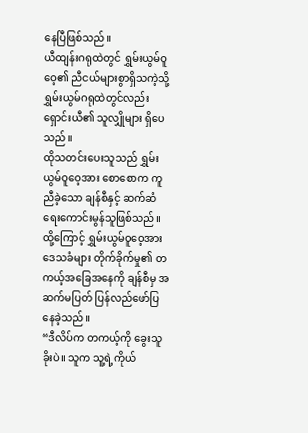နေပြီဖြစ်သည်။
ယီထျန်းဂရုထဲတွင် ရွှမ်းယွမ်ဝူဝေ့၏ ညီငယ်များစွာရှိသကဲ့သို့ ရွှမ်းယွမ်ဂရုထဲတွင်လည်း ရှောင်းယီ၏ သူလျှိုများ ရှိပေသည်။
ထိုသတင်းပေးသူသည် ရွှမ်းယွမ်ဝူဝေ့အား စောစောက ကူညီခဲ့သော ချန်စီနှင့် ဆက်ဆံရေးကောင်းမွန်သူဖြစ်သည်။
ထို့ကြောင့် ရွှမ်းယွမ်ဝူဝေ့အား ဒေသခံများ တိုက်ခိုက်မှု၏ တကယ့်အခြေအနေကို ချန်စီမှ အဆက်မပြတ် ပြန်လည်ဖော်ပြနေခဲ့သည်။
“ဒီလိပ်က တကယ့်ကို ခွေးသူခိုးပဲ။ သူက သူ့ရဲ့ကိုယ်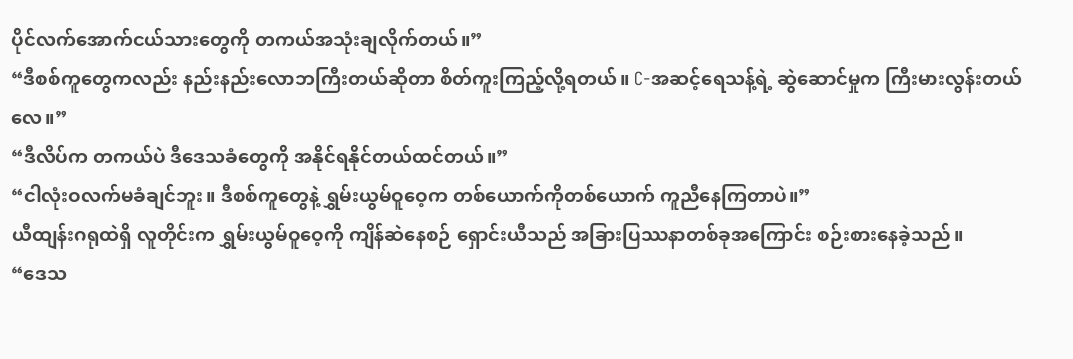ပိုင်လက်အောက်ငယ်သားတွေကို တကယ်အသုံးချလိုက်တယ်။”
“ဒီစစ်ကူတွေကလည်း နည်းနည်းလောဘကြီးတယ်ဆိုတာ စိတ်ကူးကြည့်လို့ရတယ်။ C-အဆင့်ရေသန့်ရဲ့ ဆွဲဆောင်မှုက ကြီးမားလွန်းတယ်လေ။”
“ဒီလိပ်က တကယ်ပဲ ဒီဒေသခံတွေကို အနိုင်ရနိုင်တယ်ထင်တယ်။”
“ငါလုံးဝလက်မခံချင်ဘူး။ ဒီစစ်ကူတွေနဲ့ ရွှမ်းယွမ်ဝူဝေ့က တစ်ယောက်ကိုတစ်ယောက် ကူညီနေကြတာပဲ။”
ယီထျန်းဂရုထဲရှိ လူတိုင်းက ရွှမ်းယွမ်ဝူဝေ့ကို ကျိန်ဆဲနေစဉ် ရှောင်းယီသည် အခြားပြဿနာတစ်ခုအကြောင်း စဉ်းစားနေခဲ့သည်။
“ဒေသ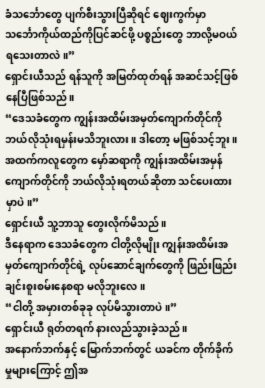ခံသင်္ဘောတွေ ပျက်စီးသွားပြီဆိုရင် ဈေးကွက်မှာ သင်္ဘောကိုယ်ထည်ကိုပြင်ဆင်ဖို့ ပစ္စည်းတွေ ဘာလို့မဝယ်ရသေးတာလဲ။”
ရှောင်းယီသည် ရန်သူကို အမြတ်ထုတ်ရန် အဆင်သင့်ဖြစ်နေပြီဖြစ်သည်။
“ဒေသခံတွေက ကျွန်းအထိမ်းအမှတ်ကျောက်တိုင်ကို ဘယ်လိုသုံးရမှန်းမသိဘူးလား။ ဒါတော့ မဖြစ်သင့်ဘူး။ အထက်ကလူတွေက မှော်ဆရာကို ကျွန်းအထိမ်းအမှန်ကျောက်တိုင်ကို ဘယ်လိုသုံးရတယ်ဆိုတာ သင်ပေးထားမှာပဲ။”
ရှောင်းယီ သူ့ဘာသူ တွေးလိုက်မိသည်။
ဒီနေရာက ဒေသခံတွေက ငါတို့လိုမျိုး ကျွန်းအထိမ်းအမှတ်ကျောက်တိုင်ရဲ့ လုပ်ဆောင်ချက်တွေကို ဖြည်းဖြည်းချင်းစူးစမ်းနေစရာ မလိုဘူးလေ။
“ငါတို့ အမှားတစ်ခုခု လုပ်မိသွားတာပဲ။”
ရှောင်းယီ ရုတ်တရက် နားလည်သွားခဲ့သည်။
အနောက်ဘက်နှင့် မြောက်ဘက်တွင် ယခင်က တိုက်ခိုက်မှုများကြောင့် ဤအ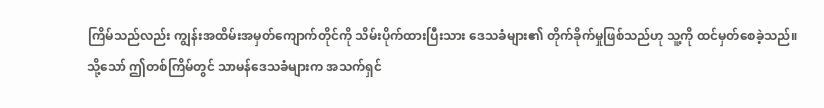ကြိမ်သည်လည်း ကျွန်းအထိမ်းအမှတ်ကျောက်တိုင်ကို သိမ်းပိုက်ထားပြီးသား ဒေသခံများ၏ တိုက်ခိုက်မှုဖြစ်သည်ဟု သူ့ကို ထင်မှတ်စေခဲ့သည်။
သို့သော် ဤတစ်ကြိမ်တွင် သာမန်ဒေသခံများက အသက်ရှင်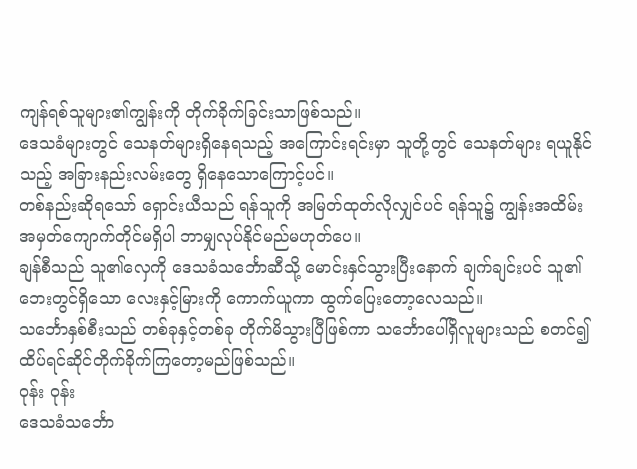ကျန်ရစ်သူများ၏ကျွန်းကို တိုက်ခိုက်ခြင်းသာဖြစ်သည်။
ဒေသခံများတွင် သေနတ်များရှိနေရသည့် အကြောင်းရင်းမှာ သူတို့တွင် သေနတ်များ ရယူနိုင်သည့် အခြားနည်းလမ်းတွေ ရှိနေသောကြောင့်ပင်။
တစ်နည်းဆိုရသော် ရှောင်းယီသည် ရန်သူကို အမြတ်ထုတ်လိုလျှင်ပင် ရန်သူ၌ ကျွန်းအထိမ်းအမှတ်ကျောက်တိုင်မရှိပါ ဘာမျှလုပ်နိုင်မည်မဟုတ်ပေ။
ချန်စီသည် သူ၏လှေကို ဒေသခံသင်္ဘောဆီသို့ မောင်းနှင်သွားပြီးနောက် ချက်ချင်းပင် သူ၏ဘေးတွင်ရှိသော လေးနှင့်မြားကို ကောက်ယူကာ ထွက်ပြေးတော့လေသည်။
သင်္ဘောနှစ်စီးသည် တစ်ခုနှင့်တစ်ခု တိုက်မိသွားပြီဖြစ်ကာ သင်္ဘောပေါ်ရှိလူများသည် စတင်၍ ထိပ်ရင်ဆိုင်တိုက်ခိုက်ကြတော့မည်ဖြစ်သည်။
ဝုန်း ဝုန်း
ဒေသခံသင်္ဘော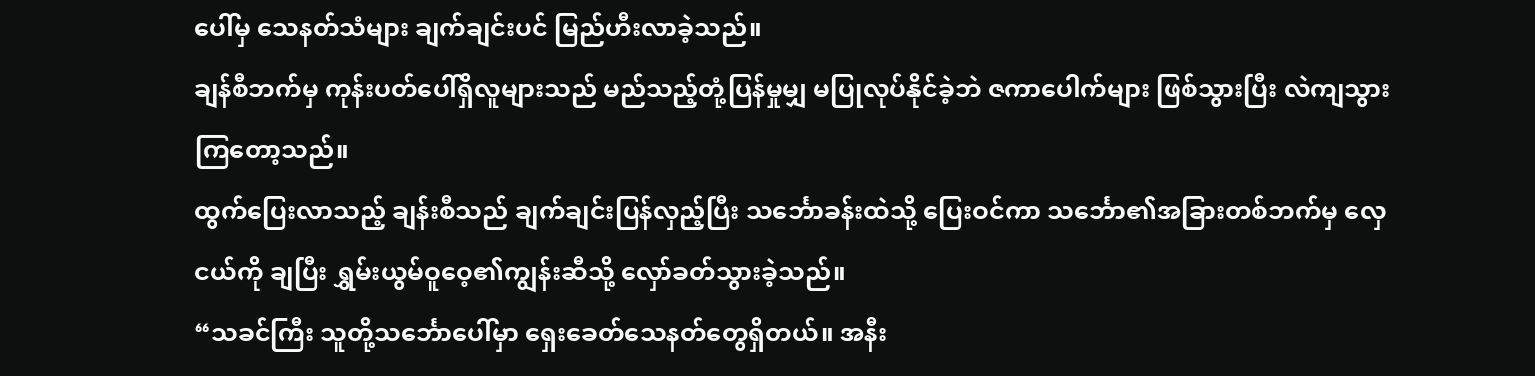ပေါ်မှ သေနတ်သံများ ချက်ချင်းပင် မြည်ဟီးလာခဲ့သည်။
ချန်စီဘက်မှ ကုန်းပတ်ပေါ်ရှိလူများသည် မည်သည့်တုံ့ပြန်မှုမျှ မပြုလုပ်နိုင်ခဲ့ဘဲ ဇကာပေါက်များ ဖြစ်သွားပြီး လဲကျသွားကြတော့သည်။
ထွက်ပြေးလာသည့် ချန်းစီသည် ချက်ချင်းပြန်လှည့်ပြီး သင်္ဘောခန်းထဲသို့ ပြေးဝင်ကာ သင်္ဘော၏အခြားတစ်ဘက်မှ လှေငယ်ကို ချပြီး ရွှမ်းယွမ်ဝူဝေ့၏ကျွန်းဆီသို့ လှော်ခတ်သွားခဲ့သည်။
“သခင်ကြီး သူတို့သင်္ဘောပေါ်မှာ ရှေးခေတ်သေနတ်တွေရှိတယ်။ အနီး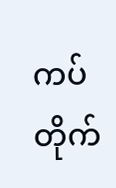ကပ်တိုက်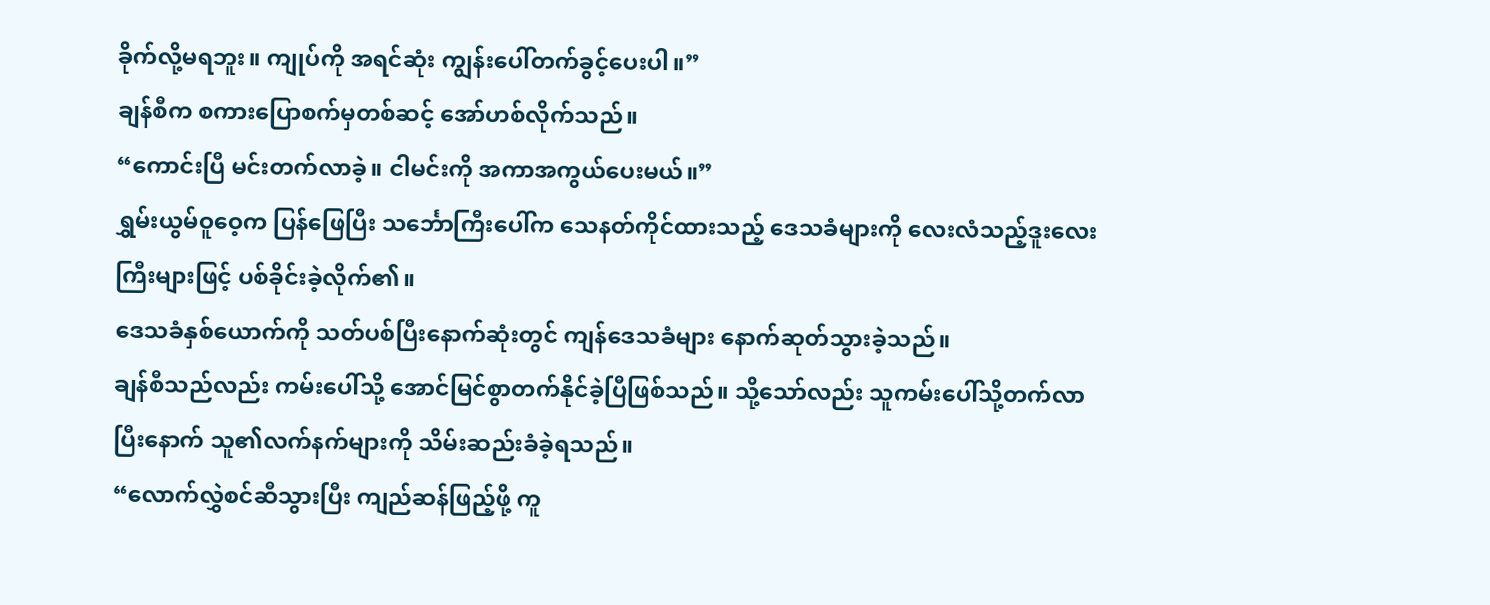ခိုက်လို့မရဘူး။ ကျုပ်ကို အရင်ဆုံး ကျွန်းပေါ်တက်ခွင့်ပေးပါ။”
ချန်စီက စကားပြောစက်မှတစ်ဆင့် အော်ဟစ်လိုက်သည်။
“ကောင်းပြီ မင်းတက်လာခဲ့။ ငါမင်းကို အကာအကွယ်ပေးမယ်။”
ရွှမ်းယွမ်ဝူဝေ့က ပြန်ဖြေပြီး သင်္ဘောကြီးပေါ်က သေနတ်ကိုင်ထားသည့် ဒေသခံများကို လေးလံသည့်ဒူးလေးကြီးများဖြင့် ပစ်ခိုင်းခဲ့လိုက်၏။
ဒေသခံနှစ်ယောက်ကို သတ်ပစ်ပြီးနောက်ဆုံးတွင် ကျန်ဒေသခံများ နောက်ဆုတ်သွားခဲ့သည်။
ချန်စီသည်လည်း ကမ်းပေါ်သို့ အောင်မြင်စွာတက်နိုင်ခဲ့ပြီဖြစ်သည်။ သို့သော်လည်း သူကမ်းပေါ်သို့တက်လာပြီးနောက် သူ၏လက်နက်များကို သိမ်းဆည်းခံခဲ့ရသည်။
“လောက်လွှဲစင်ဆီသွားပြီး ကျည်ဆန်ဖြည့်ဖို့ ကူ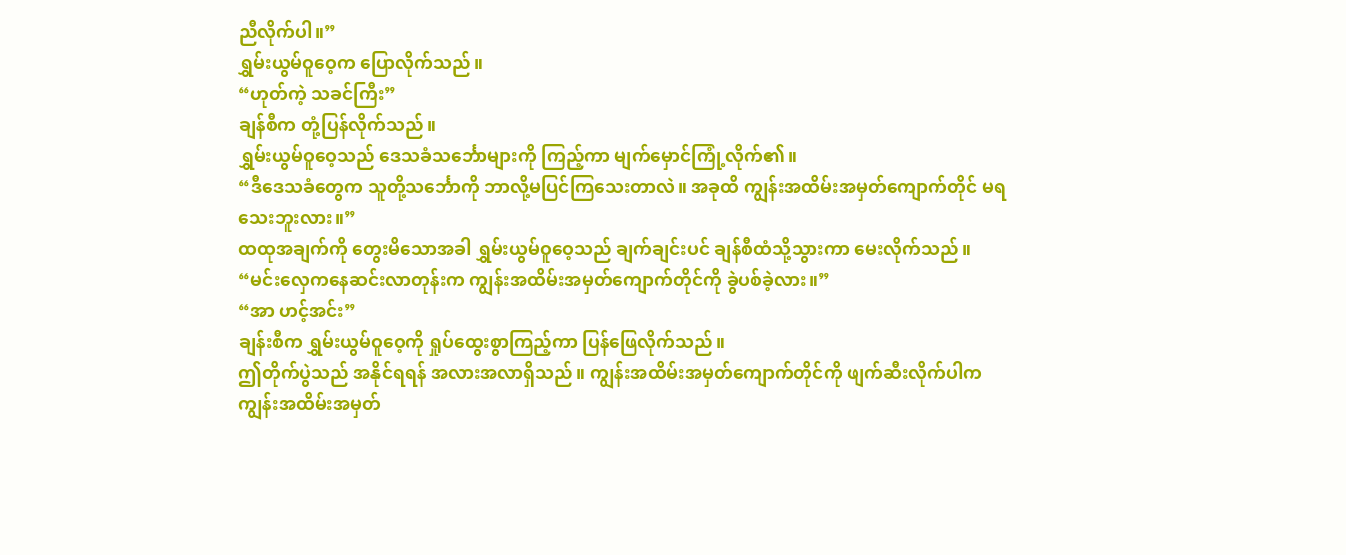ညီလိုက်ပါ။”
ရွှမ်းယွမ်ဝူဝေ့က ပြောလိုက်သည်။
“ဟုတ်ကဲ့ သခင်ကြီး”
ချန်စီက တုံ့ပြန်လိုက်သည်။
ရွှမ်းယွမ်ဝူဝေ့သည် ဒေသခံသင်္ဘောများကို ကြည့်ကာ မျက်မှောင်ကြုံ့လိုက်၏။
“ဒီဒေသခံတွေက သူတို့သင်္ဘောကို ဘာလို့မပြင်ကြသေးတာလဲ။ အခုထိ ကျွန်းအထိမ်းအမှတ်ကျောက်တိုင် မရသေးဘူးလား။”
ထထုအချက်ကို တွေးမိသောအခါ ရွှမ်းယွမ်ဝူဝေ့သည် ချက်ချင်းပင် ချန်စီထံသို့သွားကာ မေးလိုက်သည်။
“မင်းလှေကနေဆင်းလာတုန်းက ကျွန်းအထိမ်းအမှတ်ကျောက်တိုင်ကို ခွဲပစ်ခဲ့လား။”
“အာ ဟင့်အင်း”
ချန်းစီက ရွှမ်းယွမ်ဝူဝေ့ကို ရှုပ်ထွေးစွာကြည့်ကာ ပြန်ဖြေလိုက်သည်။
ဤတိုက်ပွဲသည် အနိုင်ရရန် အလားအလာရှိသည်။ ကျွန်းအထိမ်းအမှတ်ကျောက်တိုင်ကို ဖျက်ဆီးလိုက်ပါက ကျွန်းအထိမ်းအမှတ်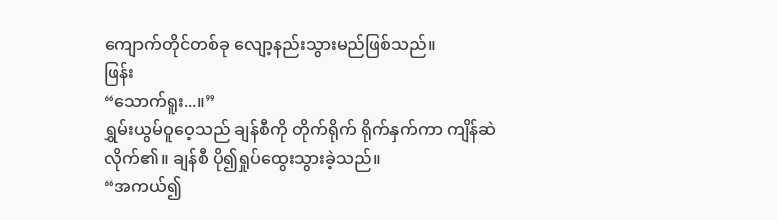ကျောက်တိုင်တစ်ခု လျော့နည်းသွားမည်ဖြစ်သည်။
ဖြန်း
“သောက်ရူး...။”
ရွှမ်းယွမ်ဝူဝေ့သည် ချန်စီကို တိုက်ရိုက် ရိုက်နှက်ကာ ကျိန်ဆဲလိုက်၏။ ချန်စီ ပို၍ရှုပ်ထွေးသွားခဲ့သည်။
“အကယ်၍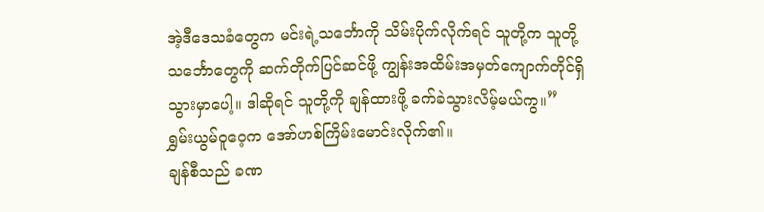အဲ့ဒီဒေသခံတွေက မင်းရဲ့သင်္ဘောကို သိမ်းပိုက်လိုက်ရင် သူတို့က သူတို့သင်္ဘောတွေကို ဆက်တိုက်ပြင်ဆင်ဖို့ ကျွန်းအထိမ်းအမှတ်ကျောက်တိုင်ရှိသွားမှာပေါ့။ ဒါဆိုရင် သူတို့ကို ချန်ထားဖို့ ခက်ခဲသွားလိမ့်မယ်ကွ။”
ရွှမ်းယွမ်ဝူဝေ့က အော်ဟစ်ကြိမ်းမောင်းလိုက်၏။
ချန်စီသည် ခဏ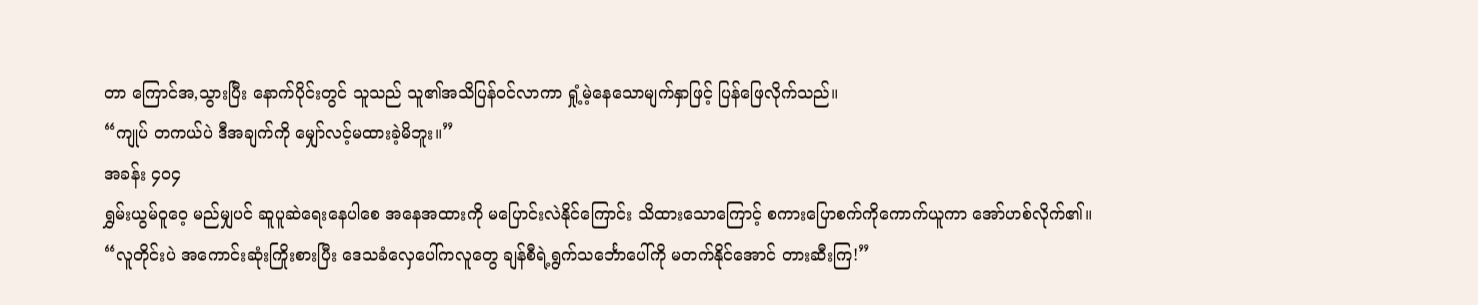တာ ကြောင်အ,သွားပြီး နောက်ပိုင်းတွင် သူသည် သူ၏အသိပြန်ဝင်လာကာ ရှုံ့မဲ့နေသောမျက်နှာဖြင့် ပြန်ဖြေလိုက်သည်။
“ကျုပ် တကယ်ပဲ ဒီအချက်ကို မျှော်လင့်မထားခဲ့မိဘူး။”
အခန်း ၄၀၄
ရွှမ်းယွမ်ဝူဝေ့ မည်မျှပင် ဆူပူဆဲရေးနေပါစေ အနေအထားကို မပြောင်းလဲနိုင်ကြောင်း သိထားသောကြောင့် စကားပြောစက်ကိုကောက်ယူကာ အော်ဟစ်လိုက်၏။
“လူတိုင်းပဲ အကောင်းဆုံးကြိုးစားပြီး ဒေသခံလှေပေါ်ကလူတွေ ချန်စီရဲ့ရွက်သင်္ဘောပေါ်ကို မတက်နိုင်အောင် တားဆီးကြ!”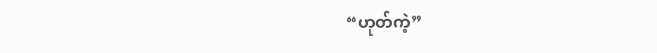“ဟုတ်ကဲ့”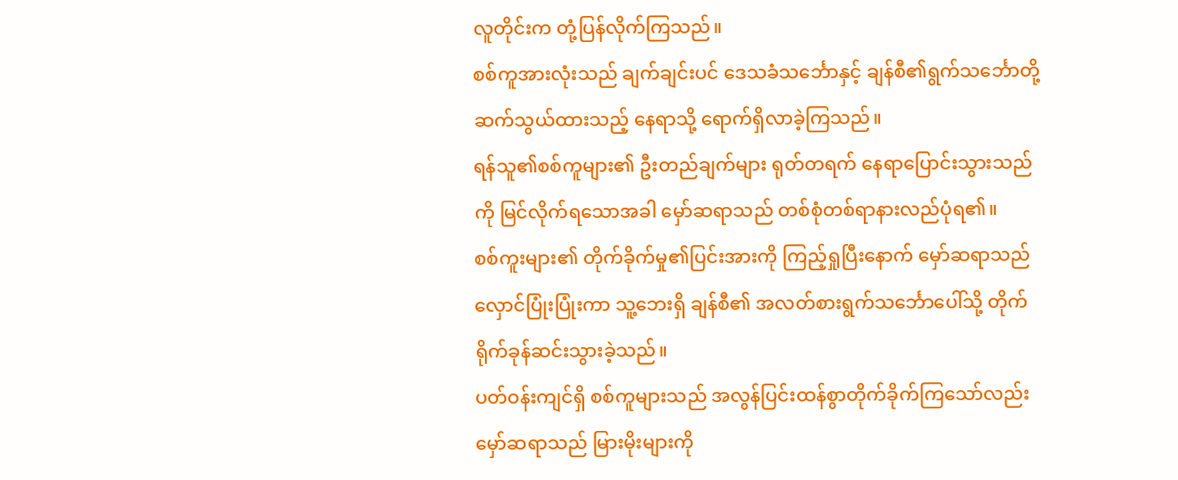လူတိုင်းက တုံ့ပြန်လိုက်ကြသည်။
စစ်ကူအားလုံးသည် ချက်ချင်းပင် ဒေသခံသင်္ဘောနှင့် ချန်စီ၏ရွက်သင်္ဘောတို့ ဆက်သွယ်ထားသည့် နေရာသို့ ရောက်ရှိလာခဲ့ကြသည်။
ရန်သူ၏စစ်ကူများ၏ ဦးတည်ချက်များ ရုတ်တရက် နေရာပြောင်းသွားသည်ကို မြင်လိုက်ရသောအခါ မှော်ဆရာသည် တစ်စုံတစ်ရာနားလည်ပုံရ၏။
စစ်ကူးများ၏ တိုက်ခိုက်မှု၏ပြင်းအားကို ကြည့်ရှုပြီးနောက် မှော်ဆရာသည် လှောင်ပြုံးပြုံးကာ သူ့ဘေးရှိ ချန်စီ၏ အလတ်စားရွက်သင်္ဘောပေါ်သို့ တိုက်ရိုက်ခုန်ဆင်းသွားခဲ့သည်။
ပတ်ဝန်းကျင်ရှိ စစ်ကူများသည် အလွန်ပြင်းထန်စွာတိုက်ခိုက်ကြသော်လည်း မှော်ဆရာသည် မြားမိုးများကို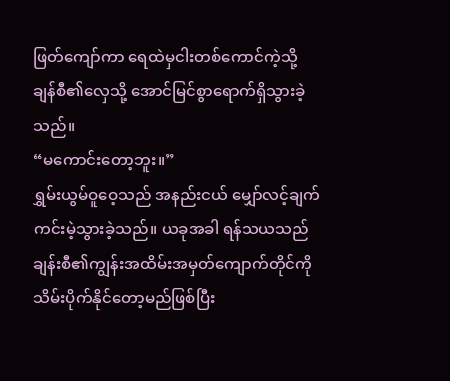ဖြတ်ကျော်ကာ ရေထဲမှငါးတစ်ကောင်ကဲ့သို့ ချန်စီ၏လှေသို့ အောင်မြင်စွာရောက်ရှိသွားခဲ့သည်။
“မကောင်းတော့ဘူး။”
ရွှမ်းယွမ်ဝူဝေ့သည် အနည်းငယ် မျှော်လင့်ချက်ကင်းမဲ့သွားခဲ့သည်။ ယခုအခါ ရန်သယသည် ချန်းစီ၏ကျွန်းအထိမ်းအမှတ်ကျောက်တိုင်ကို သိမ်းပိုက်နိုင်တော့မည်ဖြစ်ပြီး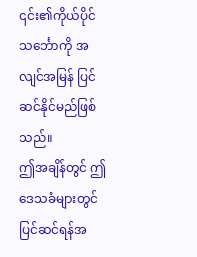၎င်း၏ကိုယ်ပိုင်သင်္ဘောကို အလျင်အမြန် ပြင်ဆင်နိုင်မည်ဖြစ်သည်။
ဤအချိန်တွင် ဤဒေသခံများတွင် ပြင်ဆင်ရန်အ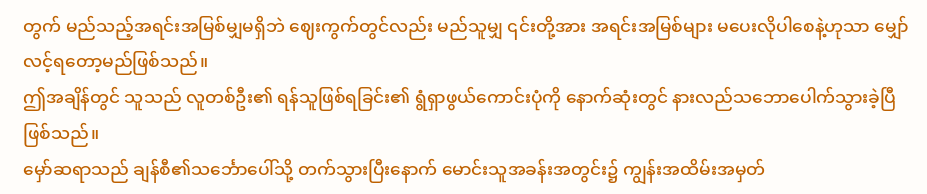တွက် မည်သည့်အရင်းအမြစ်မျှမရှိဘဲ ဈေးကွက်တွင်လည်း မည်သူမျှ ၎င်းတို့အား အရင်းအမြစ်များ မပေးလိုပါစေနဲ့ဟုသာ မျှော်လင့်ရတော့မည်ဖြစ်သည်။
ဤအချိန်တွင် သူသည် လူတစ်ဦး၏ ရန်သူဖြစ်ရခြင်း၏ ရွံရှာဖွယ်ကောင်းပုံကို နောက်ဆုံးတွင် နားလည်သဘောပေါက်သွားခဲ့ပြီဖြစ်သည်။
မှော်ဆရာသည် ချန်စီ၏သင်္ဘောပေါ်သို့ တက်သွားပြီးနောက် မောင်းသူအခန်းအတွင်း၌ ကျွန်းအထိမ်းအမှတ်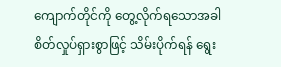ကျောက်တိုင်ကို တွေ့လိုက်ရသောအခါ စိတ်လှုပ်ရှားစွာဖြင့် သိမ်းပိုက်ရန် ရွေး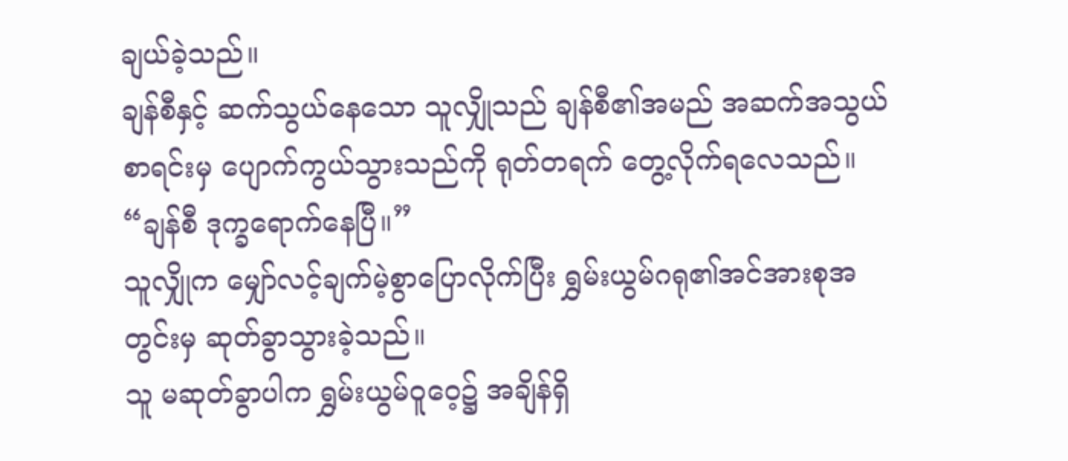ချယ်ခဲ့သည်။
ချန်စီနှင့် ဆက်သွယ်နေသော သူလျှိုသည် ချန်စီ၏အမည် အဆက်အသွယ်စာရင်းမှ ပျောက်ကွယ်သွားသည်ကို ရုတ်တရက် တွေ့လိုက်ရလေသည်။
“ချန်စီ ဒုက္ခရောက်နေပြီ။”
သူလျှိုက မျှော်လင့်ချက်မဲ့စွာပြောလိုက်ပြီး ရွှမ်းယွမ်ဂရု၏အင်အားစုအတွင်းမှ ဆုတ်ခွာသွားခဲ့သည်။
သူ မဆုတ်ခွာပါက ရွှမ်းယွမ်ဝူဝေ့၌ အချိန်ရှိ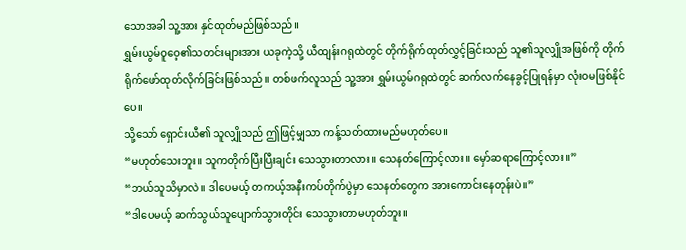သောအခါ သူ့အား နှင်ထုတ်မည်ဖြစ်သည်။
ရွှမ်းယွမ်ဝူဝေ့၏သတင်းများအား ယခုကဲ့သို့ ယီထျန်းဂရုထဲတွင် တိုက်ရိုက်ထုတ်လွှင့်ခြင်းသည် သူ၏သူလျှိုအဖြစ်ကို တိုက်ရိုက်ဖော်ထုတ်လိုက်ခြင်းဖြစ်သည်။ တစ်ဖက်လူသည် သူ့အား ရွှမ်းယွမ်ဂရုထဲတွင် ဆက်လက်နေခွင့်ပြုရန်မှာ လုံးဝမဖြစ်နိုင်ပေ။
သို့သော် ရှောင်းယီ၏ သူလျှိုသည် ဤဖြင့်မျှသာ ကန့်သတ်ထားမည်မဟုတ်ပေ။
“မဟုတ်သေးဘူး။ သူကတိုက်ပြီးပြီးချင်း သေသွားတာလား။ သေနတ်ကြောင့်လား။ မှော်ဆရာကြောင့်လား။”
“ဘယ်သူသိမှာလဲ။ ဒါပေမယ့် တကယ့်အနီးကပ်တိုက်ပွဲမှာ သေနတ်တွေက အားကောင်းနေတုန်းပဲ။”
“ဒါပေမယ့် ဆက်သွယ်သူပျောက်သွားတိုင်း သေသွားတာမဟုတ်ဘူး။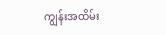ကျွန်းအထိမ်း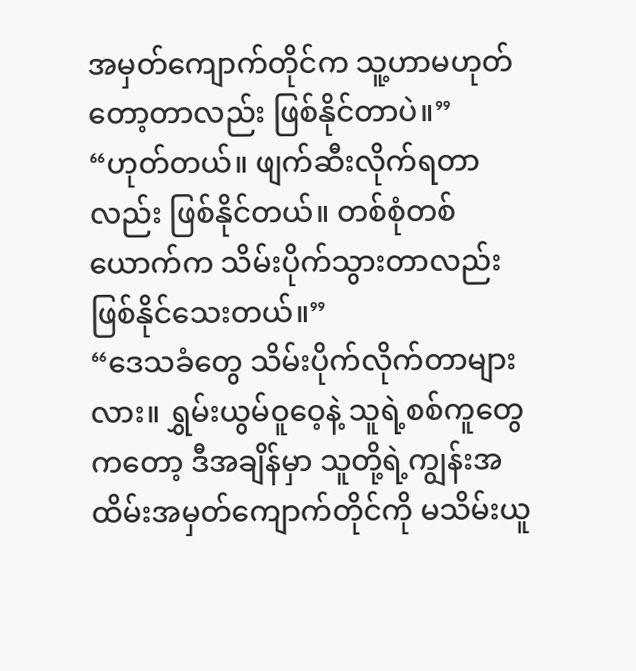အမှတ်ကျောက်တိုင်က သူ့ဟာမဟုတ်တော့တာလည်း ဖြစ်နိုင်တာပဲ။”
“ဟုတ်တယ်။ ဖျက်ဆီးလိုက်ရတာလည်း ဖြစ်နိုင်တယ်။ တစ်စုံတစ်ယောက်က သိမ်းပိုက်သွားတာလည်းဖြစ်နိုင်သေးတယ်။”
“ဒေသခံတွေ သိမ်းပိုက်လိုက်တာများလား။ ရွှမ်းယွမ်ဝူဝေ့နဲ့ သူရဲ့စစ်ကူတွေကတော့ ဒီအချိန်မှာ သူတို့ရဲ့ကျွန်းအထိမ်းအမှတ်ကျောက်တိုင်ကို မသိမ်းယူ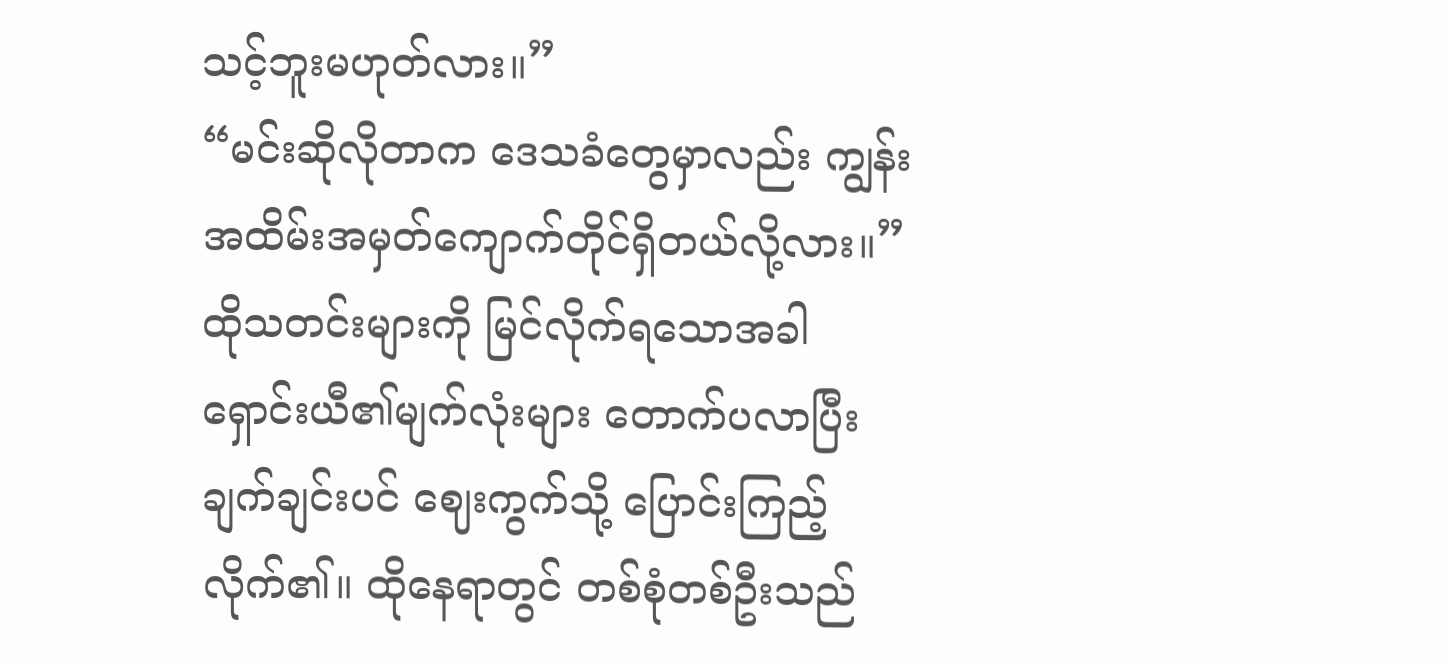သင့်ဘူးမဟုတ်လား။”
“မင်းဆိုလိုတာက ဒေသခံတွေမှာလည်း ကျွန်းအထိမ်းအမှတ်ကျောက်တိုင်ရှိတယ်လို့လား။”
ထိုသတင်းများကို မြင်လိုက်ရသောအခါ ရှောင်းယီ၏မျက်လုံးများ တောက်ပလာပြီး ချက်ချင်းပင် ဈေးကွက်သို့ ပြောင်းကြည့်လိုက်၏။ ထိုနေရာတွင် တစ်စုံတစ်ဦးသည်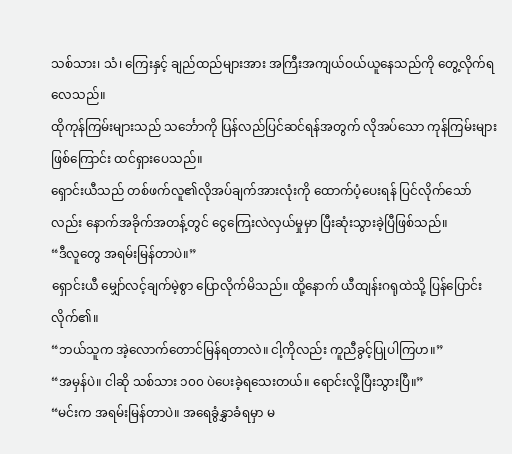သစ်သား၊ သံ၊ ကြေးနှင့် ချည်ထည်များအား အကြီးအကျယ်ဝယ်ယူနေသည်ကို တွေ့လိုက်ရလေသည်။
ထိုကုန်ကြမ်းများသည် သင်္ဘောကို ပြန်လည်ပြင်ဆင်ရန်အတွက် လိုအပ်သော ကုန်ကြမ်းများဖြစ်ကြောင်း ထင်ရှားပေသည်။
ရှောင်းယီသည် တစ်ဖက်လူ၏လိုအပ်ချက်အားလုံးကို ထောက်ပံ့ပေးရန် ပြင်လိုက်သော်လည်း နောက်အခိုက်အတန့်တွင် ငွေကြေးလဲလှယ်မှုမှာ ပြီးဆုံးသွားခဲ့ပြီဖြစ်သည်။
“ဒီလူတွေ အရမ်းမြန်တာပဲ။”
ရှောင်းယီ မျှော်လင့်ချက်မဲ့စွာ ပြောလိုက်မိသည်။ ထို့နောက် ယီထျန်းဂရုထဲသို့ ပြန်ပြောင်းလိုက်၏။
“ဘယ်သူက အဲ့လောက်တောင်မြန်ရတာလဲ။ ငါ့ကိုလည်း ကူညီခွင့်ပြုပါကြဟ။”
“အမှန်ပဲ။ ငါဆို သစ်သား ၁၀၀ ပဲပေးခဲ့ရသေးတယ်။ ရောင်းလို့ပြီးသွားပြီ။”
“မင်းက အရမ်းမြန်တာပဲ။ အရေခွံနွှာခံရမှာ မ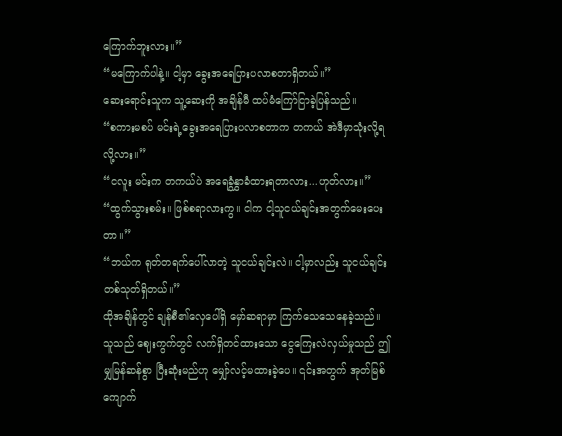ကြောက်ဘူးလား။”
“မကြောက်ပါနဲ့။ ငါ့မှာ ခွေးအရေပြားပလာစတာရှိတယ်။”
ဆေးရောင်းသူက သူ့ဆေးကို အချိန်မီ ထပ်မံကြော်ငြာခဲ့ပြန်သည်။
“စကားမစပ် မင်းရဲ့ခွေးအရေပြားပလာစတာက တကယ် အဲဒီမှာသုံးလို့ရလို့လား။”
“ငလူး မင်းက တကယ်ပဲ အရေခွံနွှာခံထားရတာလား...ဟုတ်လား။”
“ထွက်သွားစမ်း။ ဖြစ်စရာလားကွ။ ငါက ငါ့သူငယ်ချင်းအတွက်မေးပေးတာ။”
“ဘယ်က ရုတ်တရက်ပေါ်လာတဲ့ သူငယ်ချင်းလဲ။ ငါ့မှာလည်း သူငယ်ချင်းတစ်သုတ်ရှိတယ်။”
ထိုအချိန်တွင် ချန်စီ၏လှေပေါ်ရှိ မှော်ဆရာမှာ ကြက်သေသေနေခဲ့သည်။ သူသည် ဈေးကွက်တွင် လက်ရှိတင်ထားသော ငွေကြေးလဲလှယ်မှုသည် ဤမျှမြန်ဆန်စွာ ပြီးဆုံးမည်ဟု မျှော်လင့်မထားခဲ့ပေ။ ၎င်းအတွက် အုတ်မြစ်ကျောက်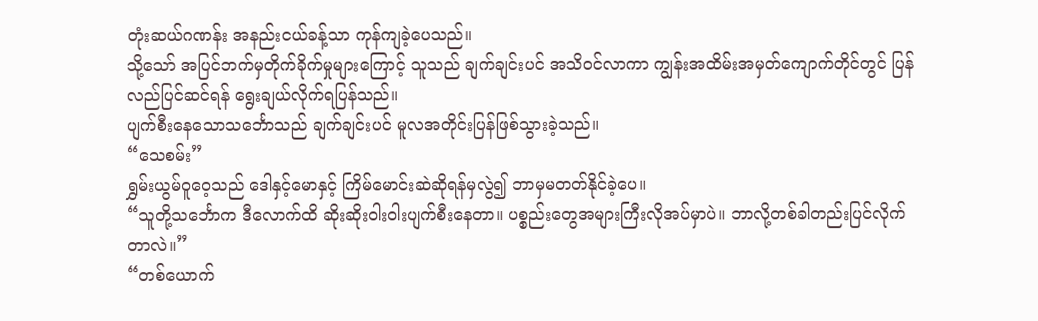တုံးဆယ်ဂဏန်း အနည်းငယ်ခန့်သာ ကုန်ကျခဲ့ပေသည်။
သို့သော် အပြင်ဘက်မှတိုက်ခိုက်မှုများကြောင့် သူသည် ချက်ချင်းပင် အသိဝင်လာကာ ကျွန်းအထိမ်းအမှတ်ကျောက်တိုင်တွင် ပြန်လည်ပြင်ဆင်ရန် ရွေးချယ်လိုက်ရပြန်သည်။
ပျက်စီးနေသောသင်္ဘောသည် ချက်ချင်းပင် မူလအတိုင်းပြန်ဖြစ်သွားခဲ့သည်။
“သေစမ်း”
ရွှမ်းယွမ်ဝူဝေ့သည် ဒေါနှင့်မောနှင့် ကြိမ်မောင်းဆဲဆိုရန်မှလွဲ၍ ဘာမှမတတ်နိုင်ခဲ့ပေ။
“သူတို့သင်္ဘောက ဒီလောက်ထိ ဆိုးဆိုးဝါးဝါးပျက်စီးနေတာ။ ပစ္စည်းတွေအများကြီးလိုအပ်မှာပဲ။ ဘာလို့တစ်ခါတည်းပြင်လိုက်တာလဲ။”
“တစ်ယောက်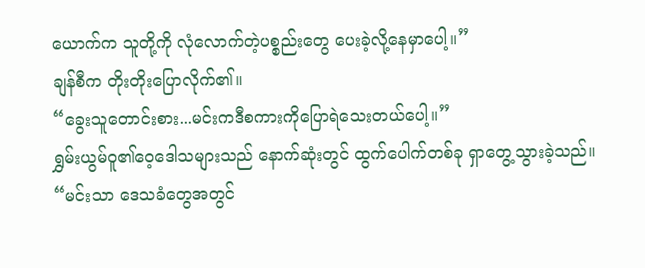ယောက်က သူတို့ကို လုံလောက်တဲ့ပစ္စည်းတွေ ပေးခဲ့လို့နေမှာပေါ့။”
ချန်စီက တိုးတိုးပြောလိုက်၏။
“ခွေးသူတောင်းစား...မင်းကဒီစကားကိုပြောရဲသေးတယ်ပေါ့။”
ရွှမ်းယွမ်ဝူ၏ဝေ့ဒေါသများသည် နောက်ဆုံးတွင် ထွက်ပေါက်တစ်ခု ရှာတွေ့သွားခဲ့သည်။
“မင်းသာ ဒေသခံတွေအတွင်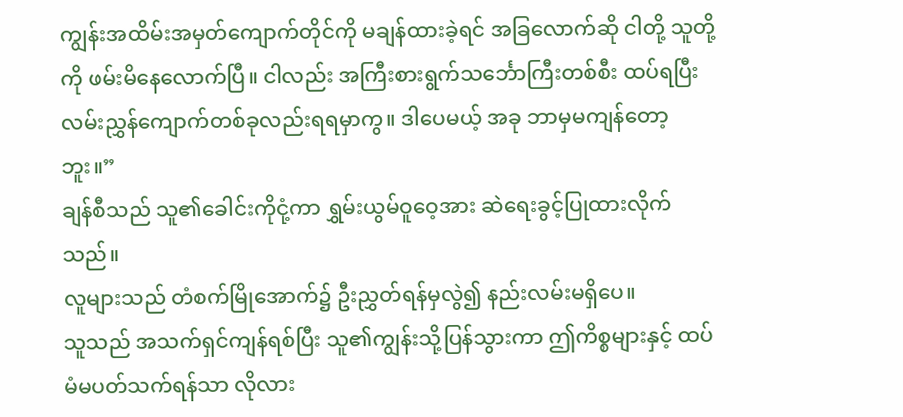ကျွန်းအထိမ်းအမှတ်ကျောက်တိုင်ကို မချန်ထားခဲ့ရင် အခြလောက်ဆို ငါတို့ သူတို့ကို ဖမ်းမိနေလောက်ပြီ။ ငါလည်း အကြီးစားရွက်သင်္ဘောကြီးတစ်စီး ထပ်ရပြီး လမ်းညွှန်ကျောက်တစ်ခုလည်းရရမှာကွ။ ဒါပေမယ့် အခု ဘာမှမကျန်တော့ဘူး။”
ချန်စီသည် သူ၏ခေါင်းကိုငုံ့ကာ ရွှမ်းယွမ်ဝူဝေ့အား ဆဲရေးခွင့်ပြုထားလိုက်သည်။
လူများသည် တံစက်မြိုအောက်၌ ဦးညွှတ်ရန်မှလွဲ၍ နည်းလမ်းမရှိပေ။
သူသည် အသက်ရှင်ကျန်ရစ်ပြီး သူ၏ကျွန်းသို့ပြန်သွားကာ ဤကိစ္စများနှင့် ထပ်မံမပတ်သက်ရန်သာ လိုလား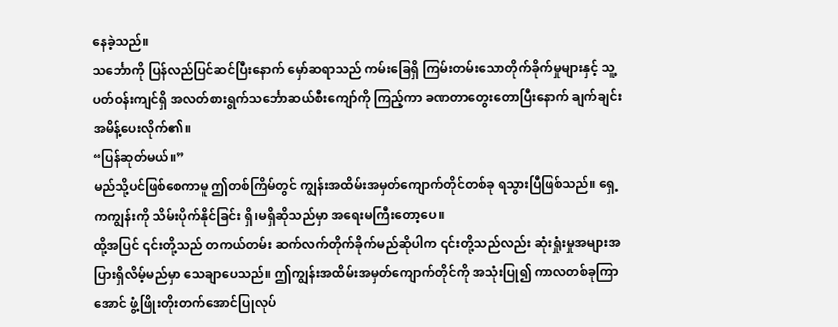နေခဲ့သည်။
သင်္ဘောကို ပြန်လည်ပြင်ဆင်ပြီးနောက် မှော်ဆရာသည် ကမ်းခြေရှိ ကြမ်းတမ်းသောတိုက်ခိုက်မှုများနှင့် သူ့ပတ်ဝန်းကျင်ရှိ အလတ်စားရွက်သင်္ဘောဆယ်စီးကျော်ကို ကြည့်ကာ ခဏတာတွေးတောပြီးနောက် ချက်ချင်းအမိန့်ပေးလိုက်၏။
“ပြန်ဆုတ်မယ်။”
မည်သို့ပင်ဖြစ်စေကာမူ ဤတစ်ကြိမ်တွင် ကျွန်းအထိမ်းအမှတ်ကျောက်တိုင်တစ်ခု ရသွားပြီဖြစ်သည်။ ရှေ့ကကျွန်းကို သိမ်းပိုက်နိုင်ခြင်း ရှိ၊မရှိဆိုသည်မှာ အရေးမကြီးတော့ပေ။
ထို့အပြင် ၎င်းတို့သည် တကယ်တမ်း ဆက်လက်တိုက်ခိုက်မည်ဆိုပါက ၎င်းတို့သည်လည်း ဆုံးရှုံးမှုအများအပြားရှိလိမ့်မည်မှာ သေချာပေသည်။ ဤကျွန်းအထိမ်းအမှတ်ကျောက်တိုင်ကို အသုံးပြု၍ ကာလတစ်ခုကြာအောင် ဖွံ့ဖြိုးတိုးတက်အောင်ပြုလုပ်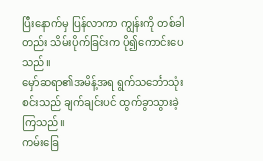ပြီးနောက်မှ ပြန်လာကာ ကျွန်းကို တစ်ခါတည်း သိမ်းပိုက်ခြင်းက ပို၍ကောင်းပေသည်။
မှော်ဆရာ၏အမိန့်အရ ရွက်သင်္ဘောသုံးစင်းသည် ချက်ချင်းပင် ထွက်ခွာသွားခဲ့ကြသည်။
ကမ်းခြေ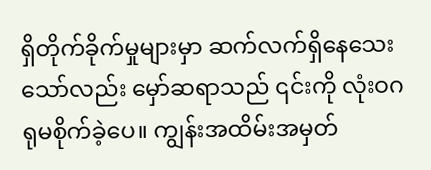ရှိတိုက်ခိုက်မှုများမှာ ဆက်လက်ရှိနေသေးသော်လည်း မှော်ဆရာသည် ၎င်းကို လုံးဝဂရုမစိုက်ခဲ့ပေ။ ကျွန်းအထိမ်းအမှတ်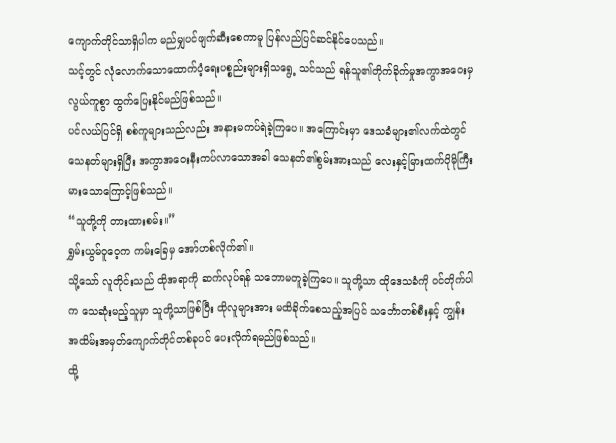ကျောက်တိုင်သာရှိပါက မည်မျှပင်ဖျက်ဆီးစေကာမူ ပြန်လည်ပြင်ဆင်နိုင်ပေသည်။
သင့်တွင် လုံလောက်သောထောက်ပံ့ရေးပစ္စည်းများရှိသရွေ့ သင်သည် ရန်သူ၏တိုက်ခိုက်မှုအကွာအဝေးမှ လွယ်ကူစွာ ထွက်ပြေးနိုင်မည်ဖြစ်သည်။
ပင်လယ်ပြင်ရှိ စစ်ကူများသည်လည်း အနားမကပ်ရဲခဲ့ကြပေ။ အကြောင်းမှာ ဒေသခံများ၏လက်ထဲတွင် သေနတ်များရှိပြီး အကွာအဝေးနီးကပ်လာသောအခါ သေနတ်၏စွမ်းအားသည် လေးနှင့်မြားထက်ပိုမိုကြီးမားသောကြောင့်ဖြစ်သည်။
“သူတို့ကို တားထားစမ်း။”
ရွှမ်းယွမ်ဝူဝေ့က ကမ်းခြေမှ အော်ဟစ်လိုက်၏။
သို့သော် လူတိုင်းသည် ထိုအရာကို ဆက်လုပ်ရန် သဘောမတူခဲ့ကြပေ။ သူတို့သာ ထိုဒေသခံကို ဝင်တိုက်ပါက သေဆုံးမည့်သူမှာ သူတို့သာဖြစ်ပြီး ထိုလူများအား မထိခိုက်စေသည့်အပြင် သင်္ဘောတစ်စီးနှင့် ကျွန်းအထိမ်းအမှတ်ကျောက်တိုင်တစ်ခုပင် ပေးလိုက်ရမည်ဖြစ်သည်။
ထို့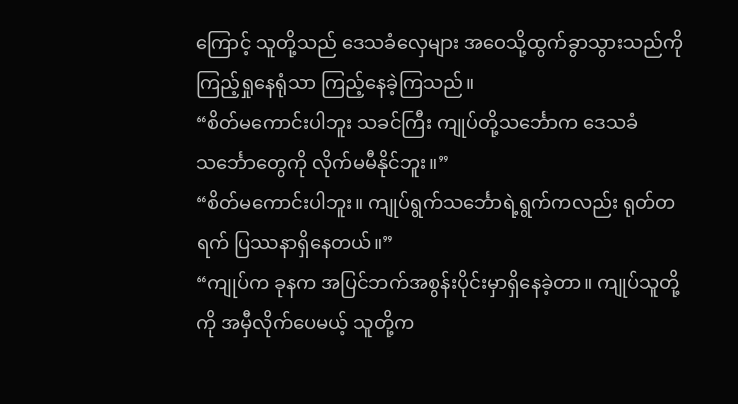ကြောင့် သူတို့သည် ဒေသခံလှေများ အဝေသို့ထွက်ခွာသွားသည်ကို ကြည့်ရှုနေရုံသာ ကြည့်နေခဲ့ကြသည်။
“စိတ်မကောင်းပါဘူး သခင်ကြီး ကျုပ်တို့သင်္ဘောက ဒေသခံသင်္ဘောတွေကို လိုက်မမီနိုင်ဘူး။”
“စိတ်မကောင်းပါဘူး။ ကျုပ်ရွက်သင်္ဘောရဲ့ရွက်ကလည်း ရုတ်တရက် ပြဿနာရှိနေတယ်။”
“ကျုပ်က ခုနက အပြင်ဘက်အစွန်းပိုင်းမှာရှိနေခဲ့တာ။ ကျုပ်သူတို့ကို အမှီလိုက်ပေမယ့် သူတို့က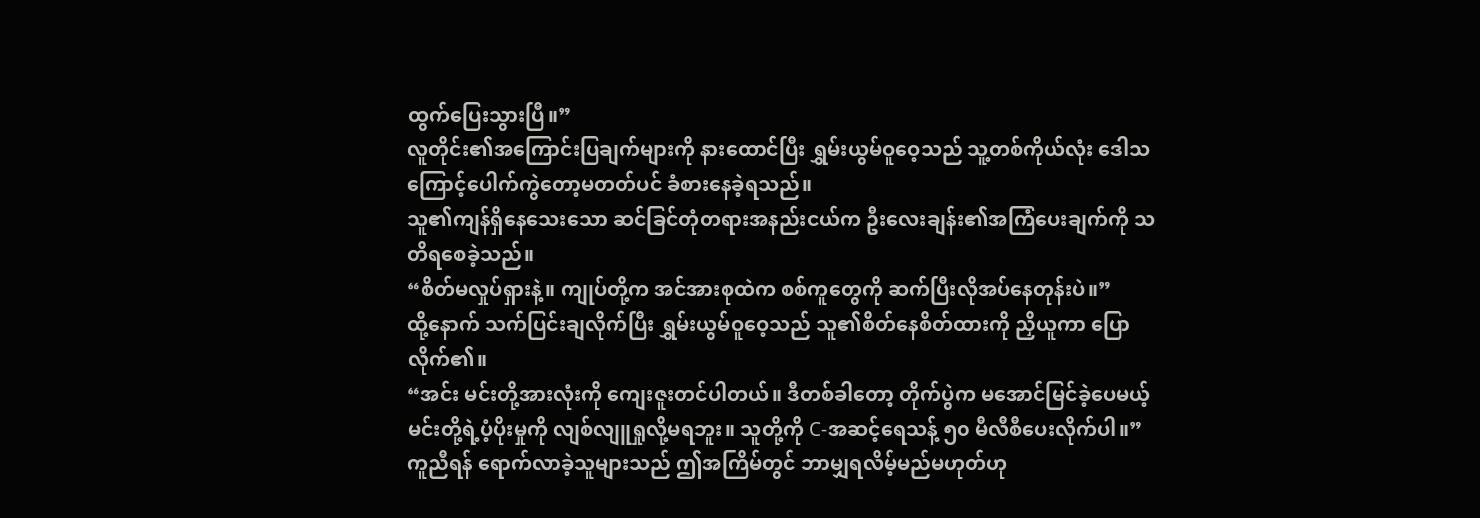ထွက်ပြေးသွားပြီ။”
လူတိုင်း၏အကြောင်းပြချက်များကို နားထောင်ပြီး ရွှမ်းယွမ်ဝူဝေ့သည် သူ့တစ်ကိုယ်လုံး ဒေါသကြောင့်ပေါက်ကွဲတော့မတတ်ပင် ခံစားနေခဲ့ရသည်။
သူ၏ကျန်ရှိနေသေးသော ဆင်ခြင်တုံတရားအနည်းငယ်က ဦးလေးချန်း၏အကြံပေးချက်ကို သတိရစေခဲ့သည်။
“စိတ်မလှုပ်ရှားနဲ့။ ကျုပ်တို့က အင်အားစုထဲက စစ်ကူတွေကို ဆက်ပြီးလိုအပ်နေတုန်းပဲ။”
ထို့နောက် သက်ပြင်းချလိုက်ပြီး ရွှမ်းယွမ်ဝူဝေ့သည် သူ၏စိတ်နေစိတ်ထားကို ညှိယူကာ ပြောလိုက်၏။
“အင်း မင်းတို့အားလုံးကို ကျေးဇူးတင်ပါတယ်။ ဒီတစ်ခါတော့ တိုက်ပွဲက မအောင်မြင်ခဲ့ပေမယ့် မင်းတို့ရဲ့ပံ့ပိုးမှုကို လျစ်လျူရှုလို့မရဘူး။ သူတို့ကို C-အဆင့်ရေသန့် ၅၀ မီလီစီပေးလိုက်ပါ။”
ကူညီရန် ရောက်လာခဲ့သူများသည် ဤအကြိမ်တွင် ဘာမျှရလိမ့်မည်မဟုတ်ဟု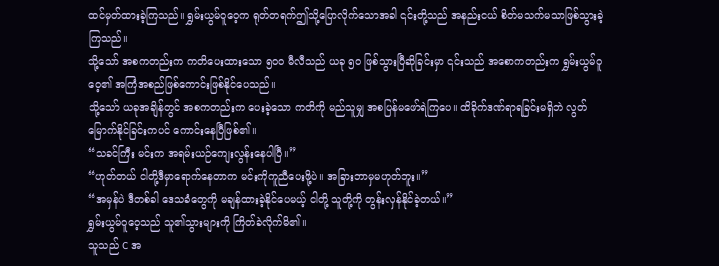ထင်မှတ်ထားခဲ့ကြသည်။ ရွှမ်းယွမ်ဝူဝေ့က ရုတ်တရက်ဤသို့ပြောလိုက်သောအခါ ၎င်းတို့သည် အနည်းငယ် စိတ်မသက်မသာဖြစ်သွားခဲ့ကြသည်။
သို့သော် အစကတည်းက ကတိပေးထားသော ၅၀၀ မီလီသည် ယခု ၅၀ ဖြစ်သွားပြီဆိုခြင်းမှာ ၎င်းသည် အစောကတည်းက ရွှမ်းယွမ်ဝူဝေ့၏ အကြံအစည်ဖြစ်ကောင်းဖြစ်နိုင်ပေသည်။
သို့သော် ယခုအချိန်တွင် အစကတည်းက ပေးခဲ့သော ကတိကို မည်သူမျှ အစပြန်မဖော်ရဲကြပေ။ ထိခိုက်ဒဏ်ရာရခြင်းမရှိဘဲ လွတ်မြောက်နိုင်ခြင်းကပင် ကောင်းနေပြီဖြစ်၏။
“သခင်ကြီး မင်းက အရမ်းယဉ်ကျေးလွန်းနေပါပြီ။”
“ဟုတ်တယ် ငါတို့ဒီမှာရောက်နေတာက မင်းကိုကူညီပေးဖို့ပဲ။ အခြားဘာမှမဟုတ်ဘူး။”
“အမှန်ပဲ ဒီတစ်ခါ ဒေသခံတွေကို မချန်ထားခဲ့နိုင်ပေမယ့် ငါတို့ သူတို့ကို တွန်းလှန်နိုင်ခဲ့တယ်။”
ရွှမ်းယွမ်ဝူဝေ့သည် သူ၏သွားများကို ကြိတ်ခဲလိုက်မိ၏။
သူသည် C အ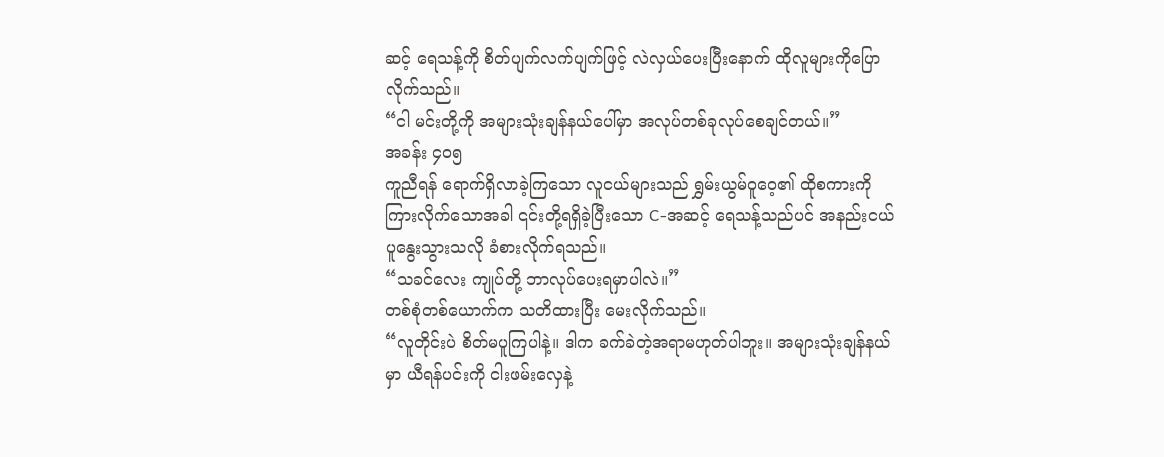ဆင့် ရေသန့်ကို စိတ်ပျက်လက်ပျက်ဖြင့် လဲလှယ်ပေးပြီးနောက် ထိုလူများကိုပြောလိုက်သည်။
“ငါ မင်းတို့ကို အများသုံးချန်နယ်ပေါ်မှာ အလုပ်တစ်ခုလုပ်စေချင်တယ်။”
အခန်း ၄၀၅
ကူညီရန် ရောက်ရှိလာခဲ့ကြသော လူငယ်များသည် ရွှမ်းယွမ်ဝူဝေ့၏ ထိုစကားကို ကြားလိုက်သောအခါ ၎င်းတို့ရရှိခဲ့ပြီးသော C-အဆင့် ရေသန့်သည်ပင် အနည်းငယ်ပူနွေးသွားသလို ခံစားလိုက်ရသည်။
“သခင်လေး ကျုပ်တို့ ဘာလုပ်ပေးရမှာပါလဲ။”
တစ်စုံတစ်ယောက်က သတိထားပြီး မေးလိုက်သည်။
“လူတိုင်းပဲ စိတ်မပူကြပါနဲ့။ ဒါက ခက်ခဲတဲ့အရာမဟုတ်ပါဘူး။ အများသုံးချန်နယ်မှာ ယီရန်ပင်းကို ငါးဖမ်းလှေနဲ့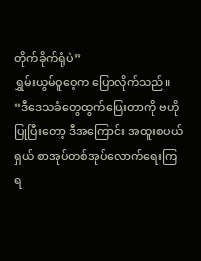တိုက်ခိုက်ရုံပဲ”
ရွှမ်းယွမ်ဝူဝေ့က ပြောလိုက်သည်။
“ဒီဒေသခံတွေထွက်ပြေးတာကို ဗဟိုပြုပြီးတော့ ဒီအကြောင်း အထူးစပယ်ရှယ် စာအုပ်တစ်အုပ်လောက်ရေးကြရ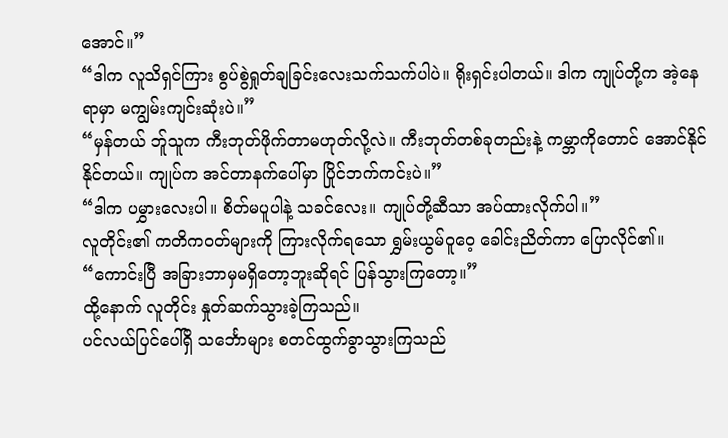အောင်။”
“ဒါက လူသိရှင်ကြား စွပ်စွဲရှုတ်ချခြင်းလေးသက်သက်ပါပဲ။ ရိုးရှင်းပါတယ်။ ဒါက ကျုပ်တို့က အဲ့နေရာမှာ မကျွမ်းကျင်းဆုံးပဲ။”
“မှန်တယ် ဘ်ူသူက ကီးဘုတ်ဖိုက်တာမဟုတ်လို့လဲ။ ကီးဘုတ်တစ်ခုတည်းနဲ့ ကမ္ဘာကိုတောင် အောင်နိုင်နိုင်တယ်။ ကျုပ်က အင်တာနက်ပေါ်မှာ ပြိုင်ဘက်ကင်းပဲ။”
“ဒါက ပမွှားလေးပါ။ စိတ်မပူပါနဲ့ သခင်လေး။ ကျုပ်တို့ဆီသာ အပ်ထားလိုက်ပါ။”
လူတိုင်း၏ ကတိကဝတ်များကို ကြားလိုက်ရသော ရွှမ်းယွမ်ဝူဝေ့ ခေါင်းညိတ်ကာ ပြောလိုင်၏။
“ကောင်းပြီ အခြားဘာမှမရှိတော့ဘူးဆိုရင် ပြန်သွားကြတော့။”
ထို့နောက် လူတိုင်း နှုတ်ဆက်သွားခဲ့ကြသည်။
ပင်လယ်ပြင်ပေါ်ရှိ သင်္ဘောများ စတင်ထွက်ခွာသွားကြသည်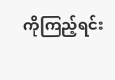ကိုကြည့်ရင်း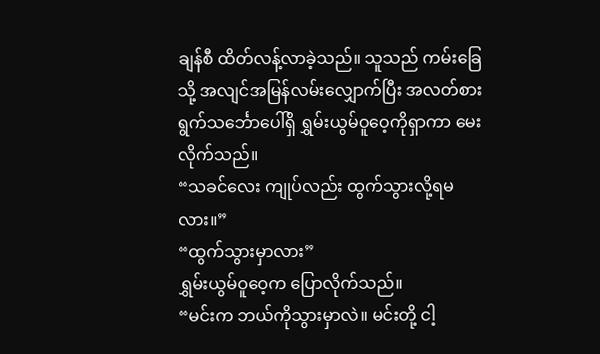ချန်စီ ထိတ်လန့်လာခဲ့သည်။ သူသည် ကမ်းခြေသို့ အလျင်အမြန်လမ်းလျှောက်ပြီး အလတ်စားရွက်သင်္ဘောပေါ်ရှိ ရွှမ်းယွမ်ဝူဝေ့ကိုရှာကာ မေးလိုက်သည်။
“သခင်လေး ကျုပ်လည်း ထွက်သွားလို့ရမလား။”
“ထွက်သွားမှာလား”
ရွှမ်းယွမ်ဝူဝေ့က ပြောလိုက်သည်။
“မင်းက ဘယ်ကိုသွားမှာလဲ။ မင်းတို့ ငါ့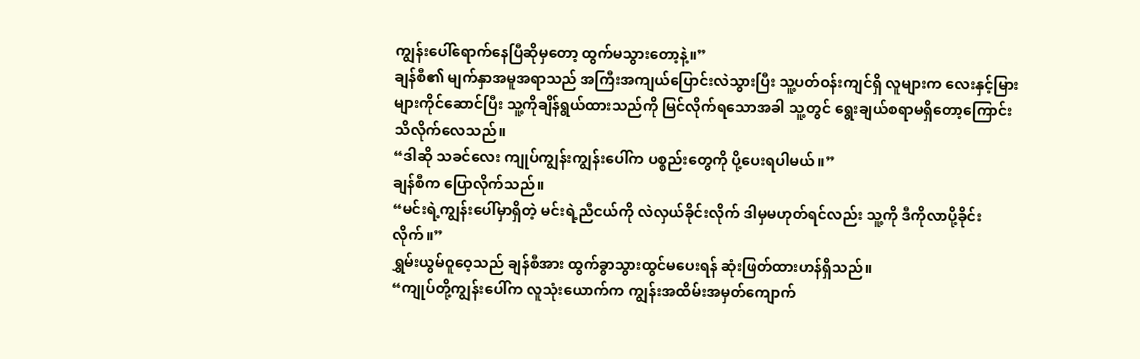ကျွန်းပေါ်ရောက်နေပြီဆိုမှတော့ ထွက်မသွားတော့နဲ့။”
ချန်စီ၏ မျက်နှာအမူအရာသည် အကြီးအကျယ်ပြောင်းလဲသွားပြီး သူ့ပတ်ဝန်းကျင်ရှိ လူများက လေးနှင့်မြားများကိုင်ဆောင်ပြီး သူ့ကိုချိန်ရွယ်ထားသည်ကို မြင်လိုက်ရသောအခါ သူ့တွင် ရွေးချယ်စရာမရှိတော့ကြောင်း သိလိုက်လေသည်။
“ဒါဆို သခင်လေး ကျုပ်ကျွန်းကျွန်းပေါ်က ပစ္စည်းတွေကို ပို့ပေးရပါမယ်။”
ချန်စီက ပြောလိုက်သည်။
“မင်းရဲ့ကျွန်းပေါ်မှာရှိတဲ့ မင်းရဲ့ညီငယ်ကို လဲလှယ်ခိုင်းလိုက် ဒါမှမဟုတ်ရင်လည်း သူ့ကို ဒီကိုလာပို့ခိုင်းလိုက်။”
ရွှမ်းယွမ်ဝူဝေ့သည် ချန်စီအား ထွက်ခွာသွားထွင်မပေးရန် ဆုံးဖြတ်ထားဟန်ရှိသည်။
“ကျုပ်တို့ကျွန်းပေါ်က လူသုံးယောက်က ကျွန်းအထိမ်းအမှတ်ကျောက်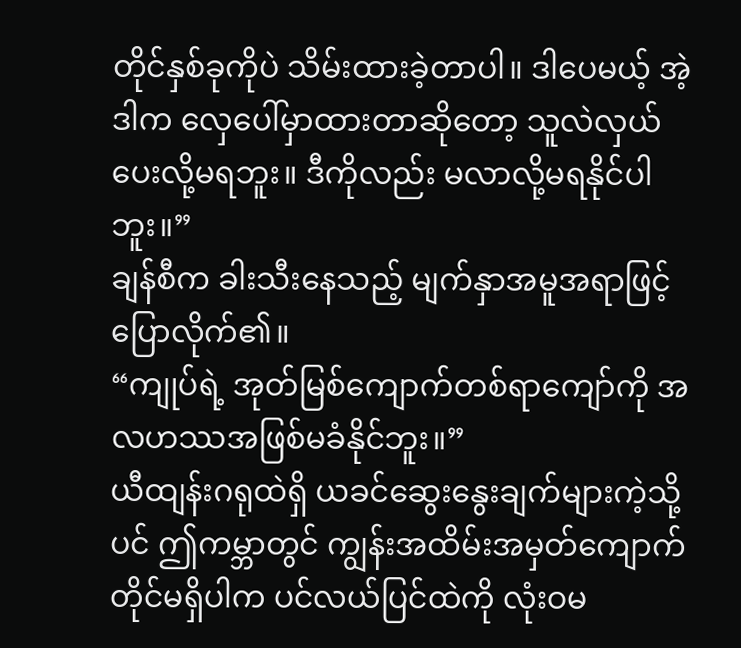တိုင်နှစ်ခုကိုပဲ သိမ်းထားခဲ့တာပါ။ ဒါပေမယ့် အဲ့ဒါက လှေပေါ်မှာထားတာဆိုတော့ သူလဲလှယ်ပေးလို့မရဘူး။ ဒီကိုလည်း မလာလို့မရနိုင်ပါဘူး။”
ချန်စီက ခါးသီးနေသည့် မျက်နှာအမူအရာဖြင့် ပြောလိုက်၏။
“ကျုပ်ရဲ့ အုတ်မြစ်ကျောက်တစ်ရာကျော်ကို အလဟဿအဖြစ်မခံနိုင်ဘူး။”
ယီထျန်းဂရုထဲရှိ ယခင်ဆွေးနွေးချက်များကဲ့သို့ပင် ဤကမ္ဘာတွင် ကျွန်းအထိမ်းအမှတ်ကျောက်တိုင်မရှိပါက ပင်လယ်ပြင်ထဲကို လုံးဝမ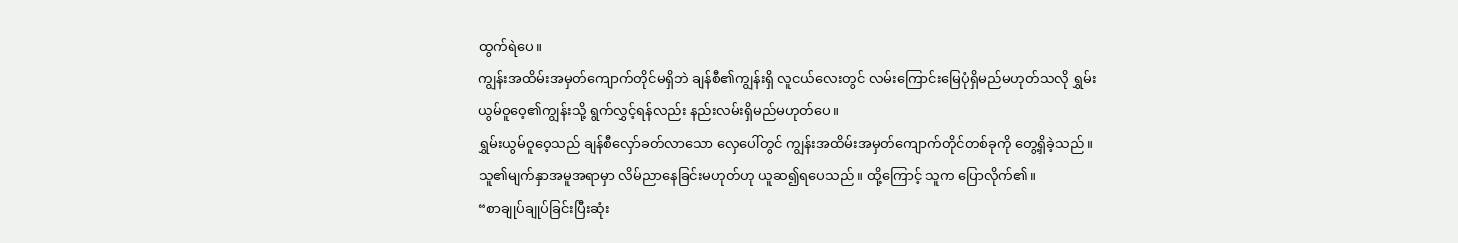ထွက်ရဲပေ။
ကျွန်းအထိမ်းအမှတ်ကျောက်တိုင်မရှိဘဲ ချန်စီ၏ကျွန်းရှိ လူငယ်လေးတွင် လမ်းကြောင်းမြေပုံရှိမည်မဟုတ်သလို ရွှမ်းယွမ်ဝူဝေ့၏ကျွန်းသို့ ရွက်လွှင့်ရန်လည်း နည်းလမ်းရှိမည်မဟုတ်ပေ။
ရွှမ်းယွမ်ဝူဝေ့သည် ချန်စီလှော်ခတ်လာသော လှေပေါ်တွင် ကျွန်းအထိမ်းအမှတ်ကျောက်တိုင်တစ်ခုကို တွေ့ရှိခဲ့သည်။ သူ၏မျက်နှာအမူအရာမှာ လိမ်ညာနေခြင်းမဟုတ်ဟု ယူဆ၍ရပေသည်။ ထို့ကြောင့် သူက ပြောလိုက်၏။
“စာချုပ်ချုပ်ခြင်းပြီးဆုံး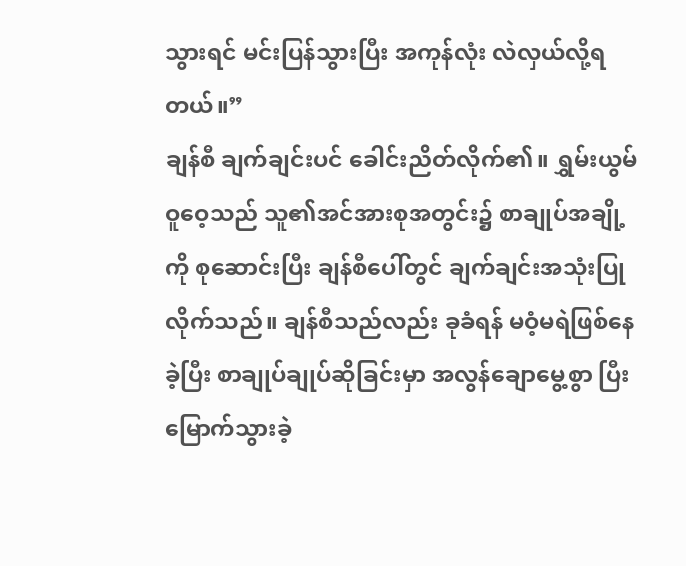သွားရင် မင်းပြန်သွားပြီး အကုန်လုံး လဲလှယ်လို့ရတယ်။”
ချန်စီ ချက်ချင်းပင် ခေါင်းညိတ်လိုက်၏။ ရွှမ်းယွမ်ဝူဝေ့သည် သူ၏အင်အားစုအတွင်း၌ စာချုပ်အချို့ကို စုဆောင်းပြီး ချန်စီပေါ်တွင် ချက်ချင်းအသုံးပြုလိုက်သည်။ ချန်စီသည်လည်း ခုခံရန် မဝံ့မရဲဖြစ်နေခဲ့ပြီး စာချုပ်ချုပ်ဆိုခြင်းမှာ အလွန်ချောမွေ့စွာ ပြီးမြောက်သွားခဲ့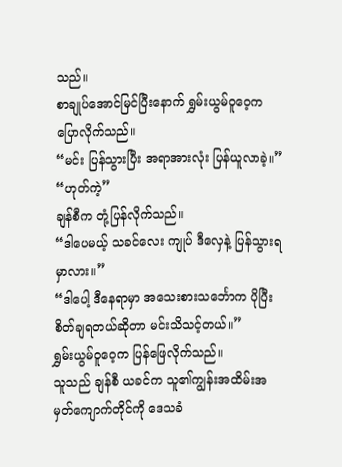သည်။
စာချုပ်အောင်မြင်ပြီးနောက် ရွှမ်းယွမ်ဝူဝေ့က ပြောလိုက်သည်။
“မင်း ပြန်သွားပြီး အရာအားလုံး ပြန်ယူလာခဲ့။”
“ဟုတ်ကဲ့”
ချန်စီက တုံ့ပြန်လိုက်သည်။
“ဒါပေမယ့် သခင်လေး ကျုပ် ဒီလှေနဲ့ ပြန်သွားရမှာလား။”
“ဒါပေါ့ ဒီနေရာမှာ အသေးစားသင်္ဘောက ပိုပြီးစိတ်ချရတယ်ဆိုတာ မင်းသိသင့်တယ်။”
ရွှမ်းယွမ်ဝူဝေ့က ပြန်ဖြေလိုက်သည်။
သူသည် ချန်စီ ယခင်က သူ၏ကျွန်းအထိမ်းအမှတ်ကျောက်တိုင်ကို ဒေသခံ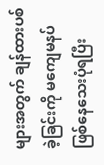များအတွက် ချန်ထားပစ်ခဲ့ခြင်းကို မကျေမနပ်ဖြစ်နေသေးပုံရပြီး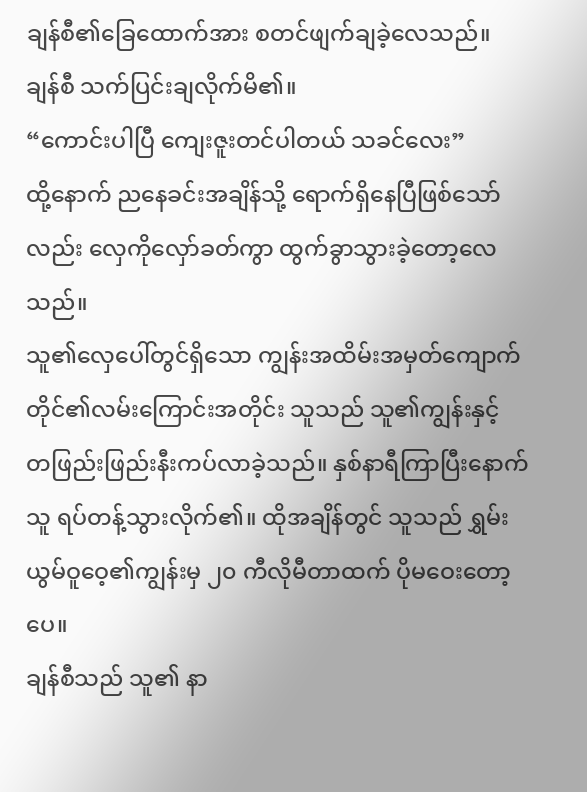ချန်စီ၏ခြေထောက်အား စတင်ဖျက်ချခဲ့လေသည်။
ချန်စီ သက်ပြင်းချလိုက်မိ၏။
“ကောင်းပါပြီ ကျေးဇူးတင်ပါတယ် သခင်လေး”
ထို့နောက် ညနေခင်းအချိန်သို့ ရောက်ရှိနေပြီဖြစ်သော်လည်း လှေကိုလှော်ခတ်ကွာ ထွက်ခွာသွားခဲ့တော့လေသည်။
သူ၏လှေပေါ်တွင်ရှိသော ကျွန်းအထိမ်းအမှတ်ကျောက်တိုင်၏လမ်းကြောင်းအတိုင်း သူသည် သူ၏ကျွန်းနှင့် တဖြည်းဖြည်းနီးကပ်လာခဲ့သည်။ နှစ်နာရီကြာပြီးနောက် သူ ရပ်တန့်သွားလိုက်၏။ ထိုအချိန်တွင် သူသည် ရွှမ်းယွမ်ဝူဝေ့၏ကျွန်းမှ ၂၀ ကီလိုမီတာထက် ပိုမဝေးတော့ပေ။
ချန်စီသည် သူ၏ နာ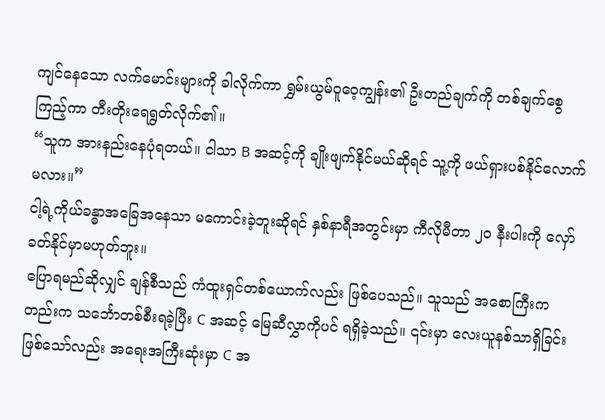ကျင်နေသော လက်မောင်းများကို ခါလိုက်ကာ ရွှမ်းယွမ်ဝူဝေ့ကျွန်း၏ ဦးတည်ချက်ကို တစ်ချက်စွေကြည့်ကာ တီးတိုးရေရွတ်လိုက်၏။
“သူက အားနည်းနေပုံရတယ်။ ငါသာ B အဆင့်ကို ချိုးဖျက်နိုင်မယ်ဆိုရင် သူ့ကို ဖယ်ရှားပစ်နိုင်လောက်မလား။”
ငါ့ရဲ့ကိုယ်ခန္ဓာအခြေအနေသာ မကောင်းခဲ့ဘူးဆိုရင် နှစ်နာရီအတွင်းမှာ ကီလိုမီတာ ၂၀ နီးပါးကို လှော်ခတ်နိုင်မှာမဟုတ်ဘူး။
ပြောရမည်ဆိုလျှင် ချန်စီသည် ကံထူးရှင်တစ်ယောက်လည်း ဖြစ်ပေသည်။ သူသည် အစောကြီးကတည်းက သင်္ဘောတစ်စီးရခဲ့ပြီး C အဆင့် မြေဆီလွှာကိုပင် ရရှိခဲ့သည်။ ၎င်းမှာ လေးယူနစ်သာရှိခြင်းဖြစ်သော်လည်း အရေးအကြီးဆုံးမှာ C အ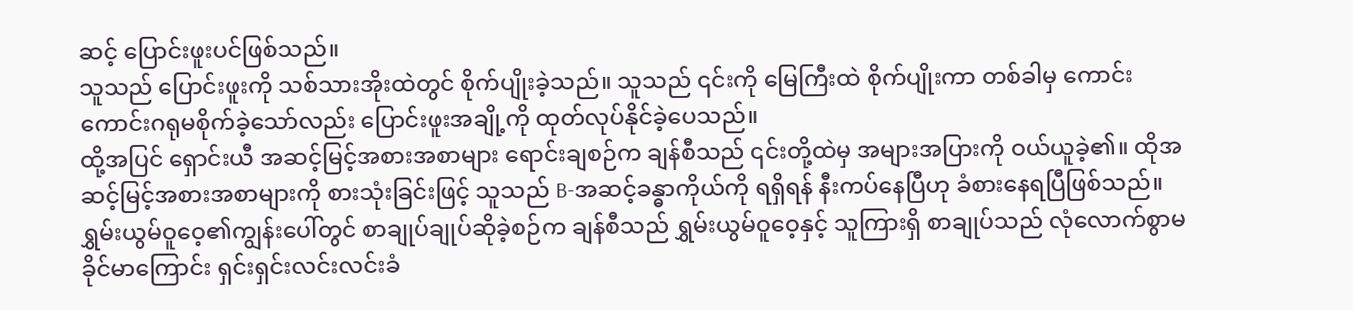ဆင့် ပြောင်းဖူးပင်ဖြစ်သည်။
သူသည် ပြောင်းဖူးကို သစ်သားအိုးထဲတွင် စိုက်ပျိုးခဲ့သည်။ သူသည် ၎င်းကို မြေကြီးထဲ စိုက်ပျိုးကာ တစ်ခါမှ ကောင်းကောင်းဂရုမစိုက်ခဲ့သော်လည်း ပြောင်းဖူးအချို့ကို ထုတ်လုပ်နိုင်ခဲ့ပေသည်။
ထို့အပြင် ရှောင်းယီ အဆင့်မြင့်အစားအစာများ ရောင်းချစဉ်က ချန်စီသည် ၎င်းတို့ထဲမှ အများအပြားကို ဝယ်ယူခဲ့၏။ ထိုအဆင့်မြင့်အစားအစာများကို စားသုံးခြင်းဖြင့် သူသည် B-အဆင့်ခန္ဓာကိုယ်ကို ရရှိရန် နီးကပ်နေပြီဟု ခံစားနေရပြီဖြစ်သည်။
ရွှမ်းယွမ်ဝူဝေ့၏ကျွန်းပေါ်တွင် စာချုပ်ချုပ်ဆိုခဲ့စဉ်က ချန်စီသည် ရွှမ်းယွမ်ဝူဝေ့နှင့် သူကြားရှိ စာချုပ်သည် လုံလောက်စွာမခိုင်မာကြောင်း ရှင်းရှင်းလင်းလင်းခံ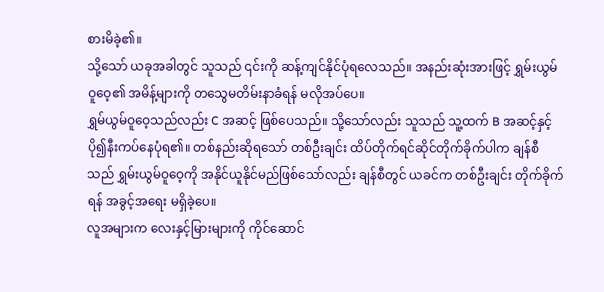စားမိခဲ့၏။
သို့သော် ယခုအခါတွင် သူသည် ၎င်းကို ဆန့်ကျင်နိုင်ပုံရလေသည်။ အနည်းဆုံးအားဖြင့် ရွှမ်းယွမ်ဝူဝေ့၏ အမိန့်များကို တသွေမတိမ်းနာခံရန် မလိုအပ်ပေ။
ရွှမ်ယွမ်ဝူဝေ့သည်လည်း C အဆင့် ဖြစ်ပေသည်။ သို့သော်လည်း သူသည် သူ့ထက် B အဆင့်နှင့် ပို၍နီးကပ်နေပုံရ၏။ တစ်နည်းဆိုရသော် တစ်ဦးချင်း ထိပ်တိုက်ရင်ဆိုင်တိုက်ခိုက်ပါက ချန်စီသည် ရွှမ်းယွမ်ဝူဝေ့ကို အနိုင်ယူနိုင်မည်ဖြစ်သော်လည်း ချန်စီတွင် ယခင်က တစ်ဦးချင်း တိုက်ခိုက်ရန် အခွင့်အရေး မရှိခဲ့ပေ။
လူအများက လေးနှင့်မြားများကို ကိုင်ဆောင်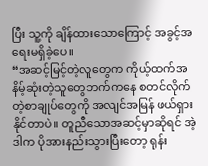ပြီး သူ့ကို ချိန်ထားသောကြောင့် အခွင့်အရေးမရှိခဲ့ပေ။
“အဆင့်မြင့်တဲ့လူတွေက ကိုယ့်ထက်အနိမ့်ဆုံးတဲ့သူတွေဘက်ကနေ စတင်လိုက်တဲ့စာချုပ်တွေကို အလျင်အမြန် ဖယ်ရှားနိုင်တာပဲ။ တူညီသောအဆင့်မှာဆိုရင် အဲ့ဒါက ပိုအားနည်းသွားပြီးတော့ ရုန်း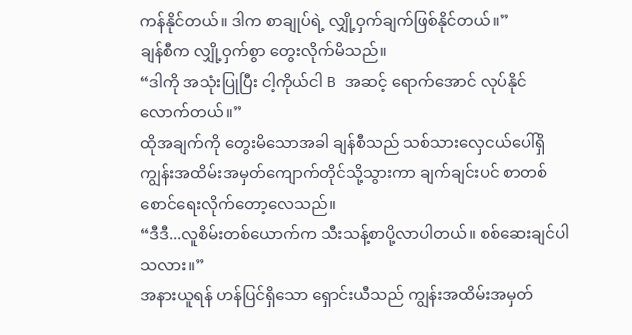ကန်နိုင်တယ်။ ဒါက စာချုပ်ရဲ့ လျှို့ဝှက်ချက်ဖြစ်နိုင်တယ်။”
ချန်စီက လျှို့ဝှက်စွာ တွေးလိုက်မိသည်။
“ဒါကို အသုံးပြုပြီး ငါ့ကိုယ်ငါ B အဆင့် ရောက်အောင် လုပ်နိုင်လောက်တယ်။”
ထိုအချက်ကို တွေးမိသောအခါ ချန်စီသည် သစ်သားလှေငယ်ပေါ်ရှိ ကျွန်းအထိမ်းအမှတ်ကျောက်တိုင်သို့သွားကာ ချက်ချင်းပင် စာတစ်စောင်ရေးလိုက်တော့လေသည်။
“ဒီဒီ...လူစိမ်းတစ်ယောက်က သီးသန့်စာပို့လာပါတယ်။ စစ်ဆေးချင်ပါသလား။”
အနားယူရန် ဟန်ပြင်ရှိသော ရှောင်းယီသည် ကျွန်းအထိမ်းအမှတ်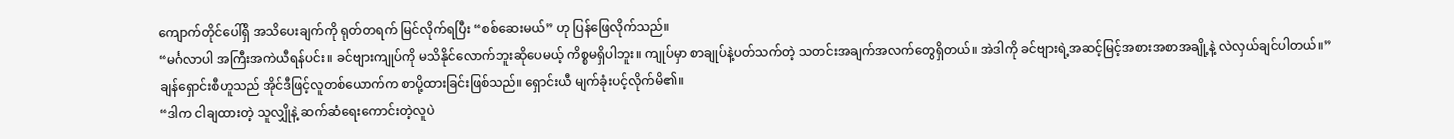ကျောက်တိုင်ပေါ်ရှိ အသိပေးချက်ကို ရုတ်တရက် မြင်လိုက်ရပြီး “စစ်ဆေးမယ်” ဟု ပြန်ဖြေလိုက်သည်။
“မင်္ဂလာပါ အကြီးအကဲယီရန်ပင်း။ ခင်ဗျားကျုပ်ကို မသိနိုင်လောက်ဘူးဆိုပေမယ့် ကိစ္စမရှိပါဘူး။ ကျုပ်မှာ စာချုပ်နဲ့ပတ်သက်တဲ့ သတင်းအချက်အလက်တွေရှိတယ်။ အဲဒါကို ခင်ဗျားရဲ့အဆင့်မြင့်အစားအစာအချို့နဲ့ လဲလှယ်ချင်ပါတယ်။”
ချန်ရှောင်းစီဟူသည် အိုင်ဒီဖြင့်လူတစ်ယောက်က စာပို့ထားခြင်းဖြစ်သည်။ ရှောင်းယီ မျက်ခုံးပင့်လိုက်မိ၏။
“ဒါက ငါချထားတဲ့ သူလျှိုနဲ့ ဆက်ဆံရေးကောင်းတဲ့လူပဲ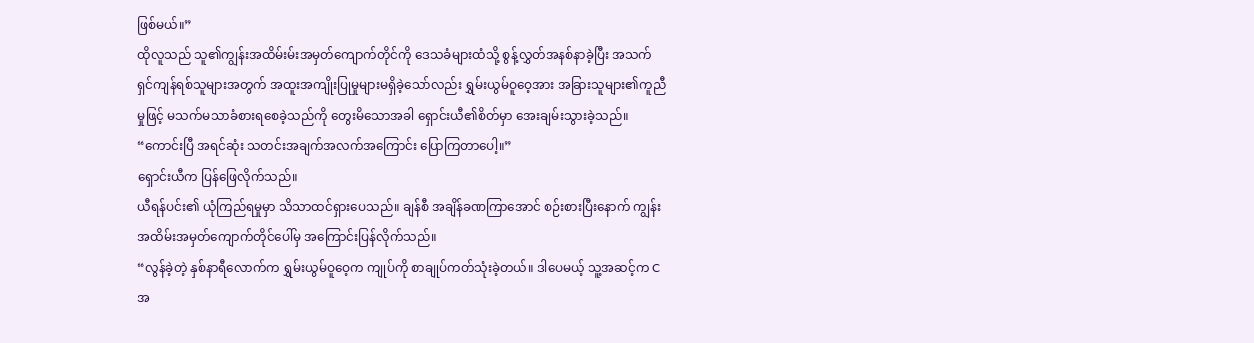ဖြစ်မယ်။”
ထိုလူသည် သူ၏ကျွန်းအထိမ်းမ်းအမှတ်ကျောက်တိုင်ကို ဒေသခံများထံသို့ စွန့်လွှတ်အနစ်နာခဲ့ပြီး အသက်ရှင်ကျန်ရစ်သူများအတွက် အထူးအကျိုးပြုမှုများမရှိခဲ့သော်လည်း ရွှမ်းယွမ်ဝူဝေ့အား အခြားသူများ၏ကူညီမှုဖြင့် မသက်မသာခံစားရစေခဲ့သည်ကို တွေးမိသောအခါ ရှောင်းယီ၏စိတ်မှာ အေးချမ်းသွားခဲ့သည်။
“ကောင်းပြီ အရင်ဆုံး သတင်းအချက်အလက်အကြောင်း ပြောကြတာပေါ့။”
ရှောင်းယီက ပြန်ဖြေလိုက်သည်။
ယီရန်ပင်း၏ ယုံကြည်ရမှုမှာ သိသာထင်ရှားပေသည်။ ချန်စီ အချိန်ခဏကြာအောင် စဉ်းစားပြီးနောက် ကျွန်းအထိမ်းအမှတ်ကျောက်တိုင်ပေါ်မှ အကြောင်းပြန်လိုက်သည်။
“လွန်ခဲ့တဲ့ နှစ်နာရီလောက်က ရွှမ်းယွမ်ဝူဝေ့က ကျုပ်ကို စာချုပ်ကတ်သုံးခဲ့တယ်။ ဒါပေမယ့် သူ့အဆင့်က C အ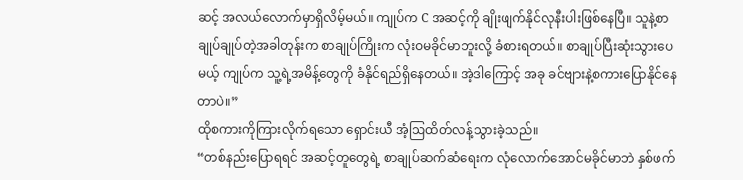ဆင့် အလယ်လောက်မှာရှိလိမ့်မယ်။ ကျုပ်က C အဆင့်ကို ချိုးဖျက်နိုင်လုနီးပါးဖြစ်နေပြီ။ သူနဲ့စာချုပ်ချုပ်တဲ့အခါတုန်းက စာချုပ်ကြိုးက လုံးဝမခိုင်မာဘူးလို့ ခံစားရတယ်။ စာချုပ်ပြီးဆုံးသွားပေမယ့် ကျုပ်က သူ့ရဲ့အမိန့်တွေကို ခံနိုင်ရည်ရှိနေတယ်။ အဲ့ဒါကြောင့် အခု ခင်ဗျားနဲ့စကားပြောနိုင်နေတာပဲ။”
ထိုစကားကိုကြားလိုက်ရသော ရှောင်းယီ အံ့ဩထိတ်လန့်သွားခဲ့သည်။
“တစ်နည်းပြောရရင် အဆင့်တူတွေရဲ့ စာချုပ်ဆက်ဆံရေးက လုံလောက်အောင်မခိုင်မာဘဲ နှစ်ဖက်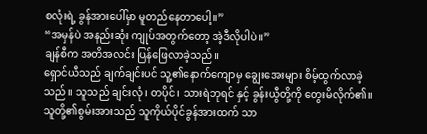စလုံးရဲ့ ခွန်အားပေါ်မှာ မူတည်နေတာပေါ့။”
“အမှန်ပဲ အနည်းဆုံး ကျုပ်အတွက်တော့ အဲ့ဒီလိုပါပဲ။”
ချန်စီက အတိအလင်း ပြန်ဖြေလာခဲ့သည်။
ရှောင်ယီသည် ချက်ချင်းပင် သူ့၏နောက်ကျောမှ ချွေးအေးများ စိမ့်ထွက်လာခဲ့သည်။ သူသည် ချင်းလုံ၊ တပိုင်၊ သားရဲဘုရင် နှင့် ခွန်းယွီတို့ကို တွေးမိလိုက်၏။
သူတို့၏စွမ်းအားသည် သူကိုယ်ပိုင်ခွန်အားထက် သာ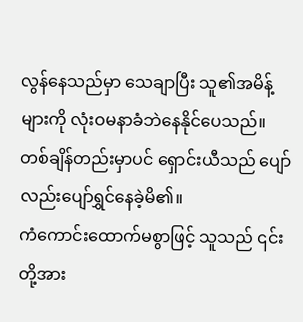လွန်နေသည်မှာ သေချာပြီး သူ၏အမိန့်များကို လုံးဝမနာခံဘဲနေနိုင်ပေသည်။
တစ်ချိန်တည်းမှာပင် ရှောင်းယီသည် ပျော်လည်းပျော်ရွှင်နေခဲ့မိ၏။
ကံကောင်းထောက်မစွာဖြင့် သူသည် ၎င်းတို့အား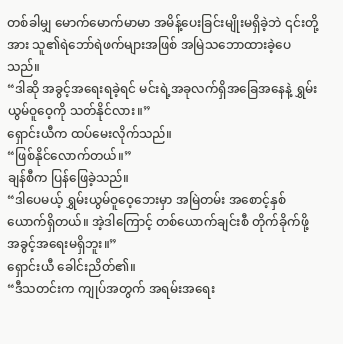တစ်ခါမျှ မောက်မောက်မာမာ အမိန့်ပေးခြင်းမျိုးမရှိခဲ့ဘဲ ၎င်းတို့အား သူ၏ရဲဘော်ရဲဖက်များအဖြစ် အမြဲသဘောထားခဲ့ပေသည်။
“ဒါဆို အခွင့်အရေးရခဲ့ရင် မင်းရဲ့အခုလက်ရှိအခြေအနေနဲ့ ရွှမ်းယွမ်ဝူဝေ့ကို သတ်နိုင်လား။”
ရှောင်းယီက ထပ်မေးလိုက်သည်။
“ဖြစ်နိုင်လောက်တယ်။”
ချန်စီက ပြန်ဖြေခဲ့သည်။
“ဒါပေမယ့် ရွှမ်းယွမ်ဝူဝေ့ဘေးမှာ အမြဲတမ်း အစောင့်နှစ်ယောက်ရှိတယ်။ အဲ့ဒါကြောင့် တစ်ယောက်ချင်းစီ တိုက်ခိုက်ဖို့ အခွင့်အရေးမရှိဘူး။”
ရှောင်းယီ ခေါင်းညိတ်၏။
“ဒီသတင်းက ကျုပ်အတွက် အရမ်းအရေး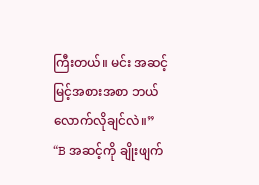ကြီးတယ်။ မင်း အဆင့်မြင့်အစားအစာ ဘယ်လောက်လိုချင်လဲ။”
“B အဆင့်ကို ချိုးဖျက်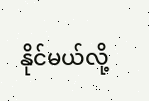နိုင်မယ်လို့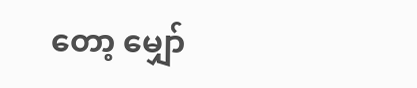တော့ မျှော်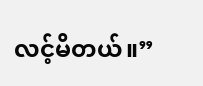လင့်မိတယ်။”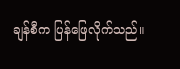ချန်စီက ပြန်ဖြေလိုက်သည်။